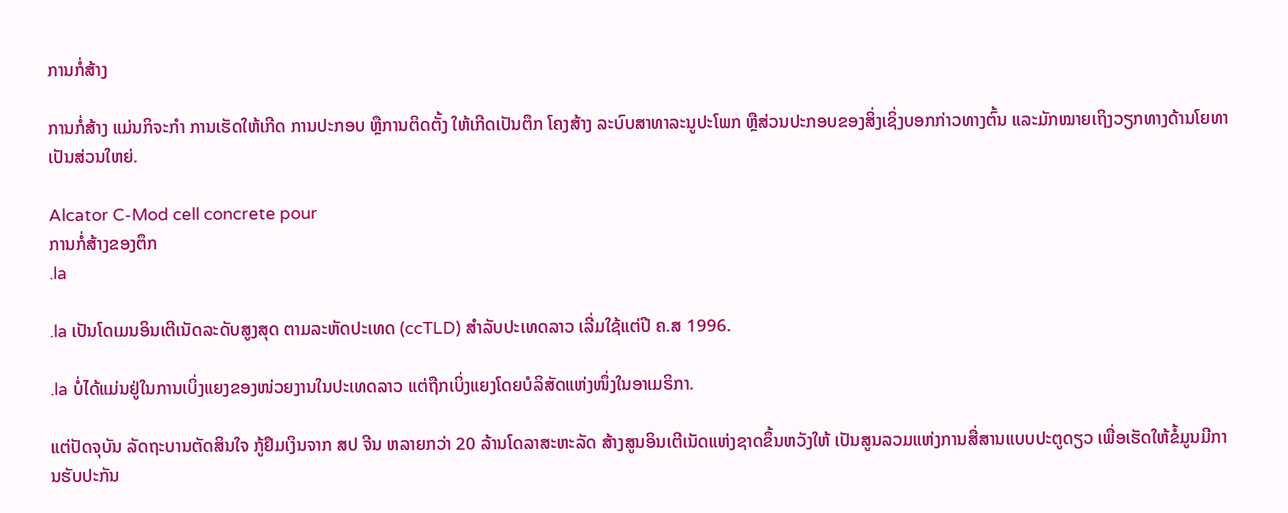ການກໍ່ສ້າງ

ການກໍ່ສ້າງ ແມ່ນກິຈະກຳ ການເຮັດໃຫ້ເກີດ ການປະກອບ ຫຼືການຕິດຕັ້ງ ໃຫ້ເກີດເປັນຕຶກ ໂຄງສ້າງ ລະບົບສາທາລະນູປະໂພກ ຫຼືສ່ວນປະກອບຂອງສິ່ງເຊິ່ງບອກກ່າວທາງຕົ້ນ ແລະມັກໝາຍເຖິງວຽກທາງດ້ານໂຍທາເປັນສ່ວນໃຫຍ່.

Alcator C-Mod cell concrete pour
ການກໍ່ສ້າງຂອງຕຶກ
.la

.la ເປັນໂດເມນອິນເຕີເນັດລະດັບສູງສຸດ ຕາມລະຫັດປະເທດ (ccTLD) ສຳລັບປະເທດລາວ ເລີ່ມໃຊ້ແຕ່ປີ ຄ.ສ 1996.

.la ບໍ່ໄດ້ແມ່ນຢູ່ໃນການເບິ່ງແຍງຂອງໜ່ວຍງານໃນປະເທດລາວ ແຕ່ຖືກເບິ່ງແຍງໂດຍບໍລິສັດແຫ່ງໜຶ່ງໃນອາເມຣິກາ.

ແຕ່ປັດຈຸບັນ ລັດຖະບານຕັດສິນໃຈ ກູ້ຢຶມເງິນຈາກ ສປ ຈີນ ຫລາຍກວ່າ 20 ລ້ານໂດລາສະຫະລັດ ສ້າງສູນອິນເຕີເນັດແຫ່ງຊາດຂຶ້ນຫວັງໃຫ້ ເປັນສູນລວມແຫ່ງການສື່ສານແບບປະຕູດຽວ ເພື່ອເຮັດໃຫ້ຂໍ້ມູນມີການຮັບປະກັນ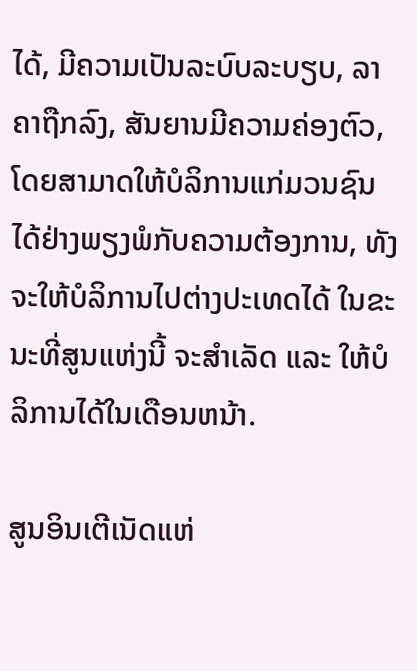ໄດ້, ມີຄວາມເປັນລະບົບລະບຽບ, ລາຄາຖືກລົງ, ສັນຍານມີຄວາມຄ່ອງຕົວ, ໂດຍສາມາດໃຫ້ບໍລິການແກ່ມວນຊົນ ໄດ້ຢ່າງພຽງພໍກັບຄວາມຕ້ອງການ, ທັງຈະໃຫ້ບໍລິການໄປຕ່າງປະເທດໄດ້ ໃນຂະນະທີ່ສູນແຫ່ງນີ້ ຈະສຳເລັດ ແລະ ໃຫ້ບໍລິການໄດ້ໃນເດືອນຫນ້າ.

ສູນອິນເຕີເນັດແຫ່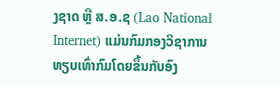ງຊາດ ຫຼື ສ.ອ.ຊ (Lao National Internet) ແມ່ນກົມກອງວິຊາການທຽບເທົ່າກົມໂດຍຂຶ້ນກັບອົງ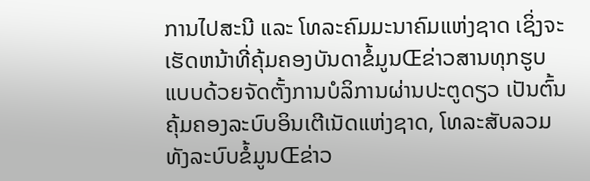ການໄປສະນີ ແລະ ໂທລະຄົມມະນາຄົມແຫ່ງຊາດ ເຊິ່ງຈະເຮັດຫນ້າທີ່ຄຸ້ມຄອງບັນດາຂໍ້ມູນŒຂ່າວສານທຸກຮູບແບບດ້ວຍຈັດຕັ້ງການບໍລິການຜ່ານປະຕູດຽວ ເປັນຕົ້ນຄຸ້ມຄອງລະບົບອິນເຕີເນັດແຫ່ງຊາດ, ໂທລະສັບລວມທັງລະບົບຂໍ້ມູນŒຂ່າວ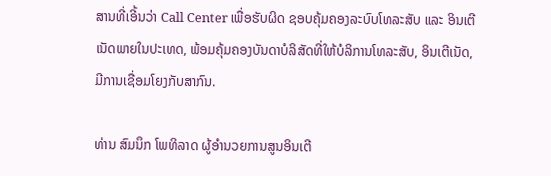ສານທີ່ເອີ້ນວ່າ Call Center ເພື່ອຮັບຜິດ ຊອບຄຸ້ມຄອງລະບົບໂທລະສັບ ແລະ ອິນເຕີເນັດພາຍໃນປະເທດ, ພ້ອມຄຸ້ມຄອງບັນດາບໍລິສັດທີ່ໃຫ້ບໍລິການໂທລະສັບ, ອິນເຕີເນັດ, ມີການເຊື່ອມໂຍງກັບສາກົນ.

ທ່ານ ສົມນຶກ ໂພທິລາດ ຜູ້ອຳນວຍການສູນອິນເຕີ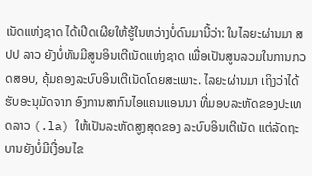ເນັດແຫ່ງຊາດ ໄດ້ເປີດເຜີຍໃຫ້ຮູ້ໃນຫວ່າງບໍ່ດົນມານີ້ວ່າ: ໃນໄລຍະຜ່ານມາ ສປປ ລາວ ຍັງບໍ່ທັນມີສູນອິນເຕີເນັດແຫ່ງຊາດ ເພື່ອເປັນສູນລວມໃນການກວດສອບ, ຄຸ້ມຄອງລະບົບອິນເຕີເນັດໂດຍສະເພາະ. ໄລຍະຜ່ານມາ ເຖິງວ່າໄດ້ຮັບອະນຸມັດຈາກ ອົງການສາກົນໄອແຄນແອນນາ ທີ່ມອບລະຫັດຂອງປະເທດລາວ (.la) ໃຫ້ເປັນລະຫັດສູງສຸດຂອງ ລະບົບອິນເຕີເນັດ ແຕ່ລັດຖະບານຍັງບໍ່ມີເງື່ອນໄຂ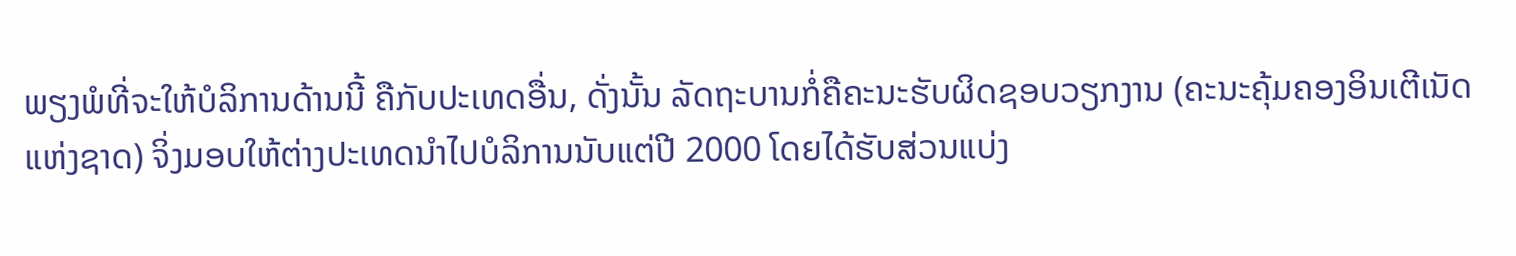ພຽງພໍທີ່ຈະໃຫ້ບໍລິການດ້ານນີ້ ຄືກັບປະເທດອື່ນ, ດັ່ງນັ້ນ ລັດຖະບານກໍ່ຄືຄະນະຮັບຜິດຊອບວຽກງານ (ຄະນະຄຸ້ມຄອງອິນເຕີເນັດແຫ່ງຊາດ) ຈິ່ງມອບໃຫ້ຕ່າງປະເທດນຳໄປບໍລິການນັບແຕ່ປີ 2000 ໂດຍໄດ້ຮັບສ່ວນແບ່ງ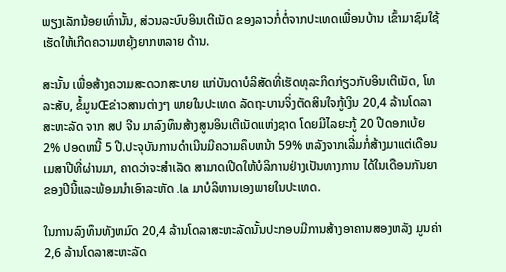ພຽງເລັກນ້ອຍເທົ່ານັ້ນ, ສ່ວນລະບົບອິນເຕີເນັດ ຂອງລາວກໍ່ຕໍ່ຈາກປະເທດເພື່ອນບ້ານ ເຂົ້າມາຊົມໃຊ້ເຮັດໃຫ້ເກີດຄວາມຫຍຸ້ງຍາກຫລາຍ ດ້ານ.

ສະນັ້ນ ເພື່ອສ້າງຄວາມສະດວກສະບາຍ ແກ່ບັນດາບໍລິສັດທີ່ເຮັດທຸລະກິດກ່ຽວກັບອິນເຕີເນັດ, ໂທລະສັບ, ຂໍ້ມູນŒຂ່າວສານຕ່າງໆ ພາຍໃນປະເທດ ລັດຖະບານຈິ່ງຕັດສິນໃຈກູ້ເງິນ 20,4 ລ້ານໂດລາສະຫະລັດ ຈາກ ສປ ຈີນ ມາລົງທຶນສ້າງສູນອິນເຕີເນັດແຫ່ງຊາດ ໂດຍມີໄລຍະກູ້ 20 ປີດອກເບ້ຍ 2% ປອດຫນີ້ 5 ປີ.ປະຈຸບັນການດຳເນີນມີຄວາມຄຶບຫນ້າ 59% ຫລັງຈາກເລີ່ມກໍ່ສ້າງມາແຕ່ເດືອນ ເມສາປີທີ່ຜ່ານມາ, ຄາດວ່າຈະສຳເລັດ ສາມາດເປີດໃຫ້ບໍລິການຢ່າງເປັນທາງການ ໄດ້ໃນເດືອນກັນຍາຂອງປີນີ້ແລະພ້ອມນຳເອົາລະຫັດ .la ມາບໍລິຫານເອງພາຍໃນປະເທດ.

ໃນການລົງທຶນທັງຫມົດ 20,4 ລ້ານໂດລາສະຫະລັດນັ້ນປະກອບມີການສ້າງອາຄານສອງຫລັງ ມູນຄ່າ 2,6 ລ້ານໂດລາສະຫະລັດ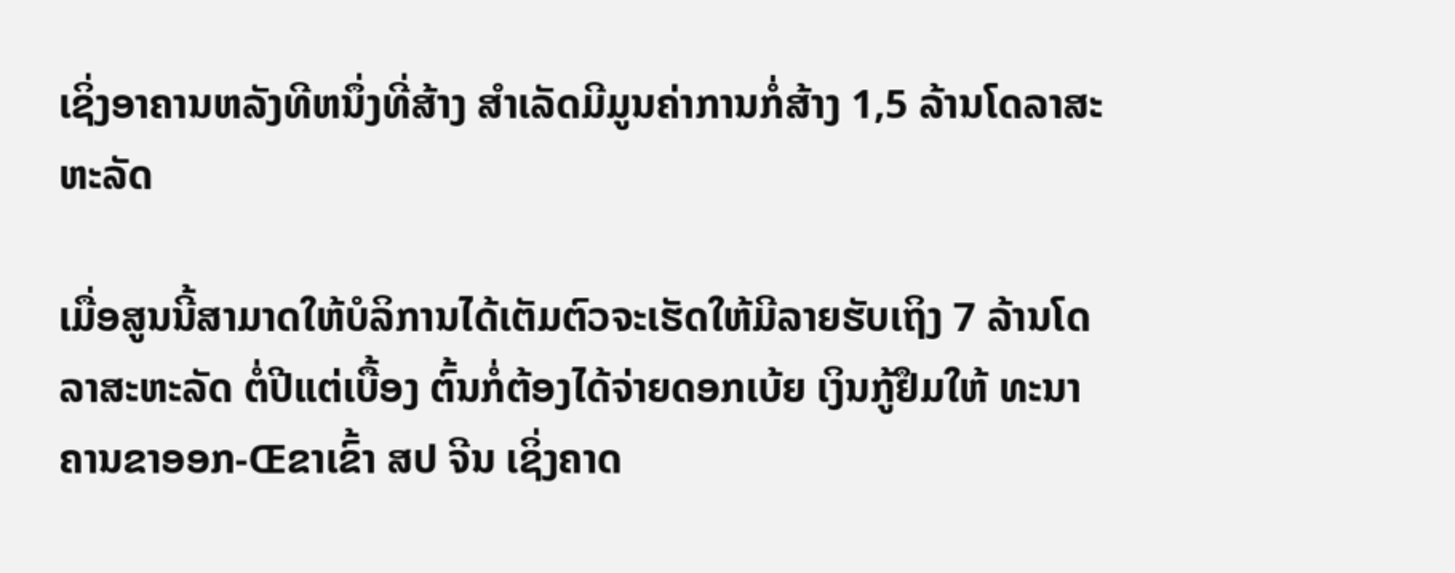ເຊິ່ງອາຄານຫລັງທີຫນຶ່ງທີ່ສ້າງ ສຳເລັດມີມູນຄ່າການກໍ່ສ້າງ 1,5 ລ້ານໂດລາສະຫະລັດ

ເມື່ອສູນນີ້ສາມາດໃຫ້ບໍລິການໄດ້ເຕັມຕົວຈະເຮັດໃຫ້ມີລາຍຮັບເຖິງ 7 ລ້ານໂດລາສະຫະລັດ ຕໍ່ປີແຕ່ເບື້ອງ ຕົ້ນກໍ່ຕ້ອງໄດ້ຈ່າຍດອກເບ້ຍ ເງິນກູ້ຢຶມໃຫ້ ທະນາຄານຂາອອກ-Œຂາເຂົ້າ ສປ ຈີນ ເຊິ່ງຄາດ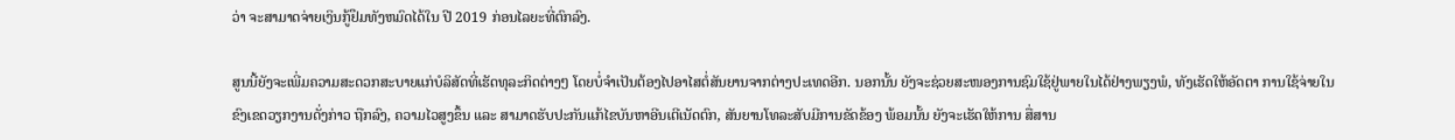ວ່າ ຈະສາມາດຈ່າຍເງິນກູ້ຢຶມທັງຫມົດໄດ້ໃນ ປີ 2019 ກ່ອນໄລຍະທີ່ຕົກລົງ.

ສູນນີ້ຍັງຈະເພີ່ມຄວາມສະດວກສະບາຍແກ່ບໍລິສັດທີ່ເຮັດທຸລະກິດຕ່າງໆ ໂດຍບໍ່ຈຳເປັນຕ້ອງໄປອາໄສຕໍ່ສັນຍານຈາກຕ່າງປະເທດອີກ. ນອກນັ້ນ ຍັງຈະຊ່ວຍສະໜອງການຊົມໃຊ້ຢູ່ພາຍໃນໄດ້ຢ່າງພຽງພໍ, ທັງເຮັດໃຫ້ອັດຕາ ການໃຊ້ຈ່າຍໃນຂົງເຂດວຽກງານດັ່ງກ່າວ ຖືກລົງ, ຄວາມໄວສູງຂຶ້ນ ແລະ ສາມາດຮັບປະກັນແກ້ໄຂບັນຫາອີນເຕີເນັດຕົກ, ສັນຍານໂທລະສັບມີການຂັດຂ້ອງ ພ້ອມນັ້ນ ຍັງຈະເຮັດໃຫ້ການ ສື່ສານ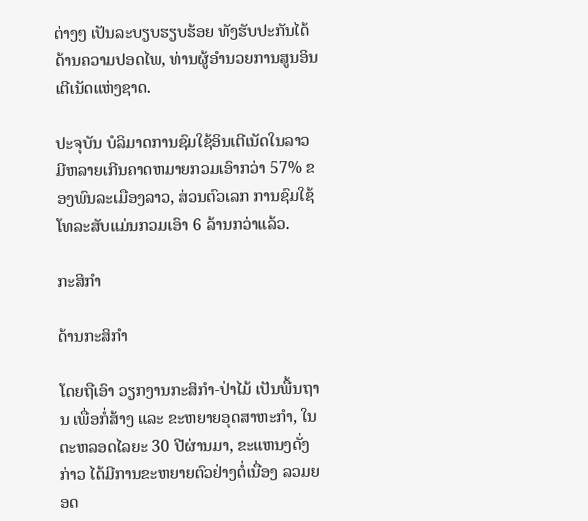ຕ່າງໆ ເປັນລະບຽບຮຽບຮ້ອຍ ທັງຮັບປະກັນໄດ້ດ້ານຄວາມປອດໄພ, ທ່ານຜູ້ອຳນວຍການສູນອິນເຕີເນັດແຫ່ງຊາດ.

ປະຈຸບັນ ບໍລິມາດການຊົມໃຊ້ອິນເຕີເນັດໃນລາວມີຫລາຍເກີນຄາດຫມາຍກວມເອົາກວ່າ 57% ຂອງພົນລະເມືອງລາວ, ສ່ວນຕົວເລກ ການຊົມໃຊ້ໂທລະສັບແມ່ນກວມເອົາ 6 ລ້ານກວ່າແລ້ວ.

ກະສິກຳ

ດ້ານກະສິກຳ

ໂດຍຖືເອົາ ວຽກງານກະສິກຳ-ປ່າໄມ້ ເປັນພື້ນຖານ ເພື່ອກໍ່ສ້າງ ແລະ ຂະຫຍາຍອຸດສາຫະກຳ, ໃນຕະຫລອດໄລຍະ 30 ປີຜ່ານມາ, ຂະແຫນງດັ່ງກ່າວ ໄດ້ມີການຂະຫຍາຍຕົວຢ່າງຕໍ່ເນື່ອງ ລວມຍອດ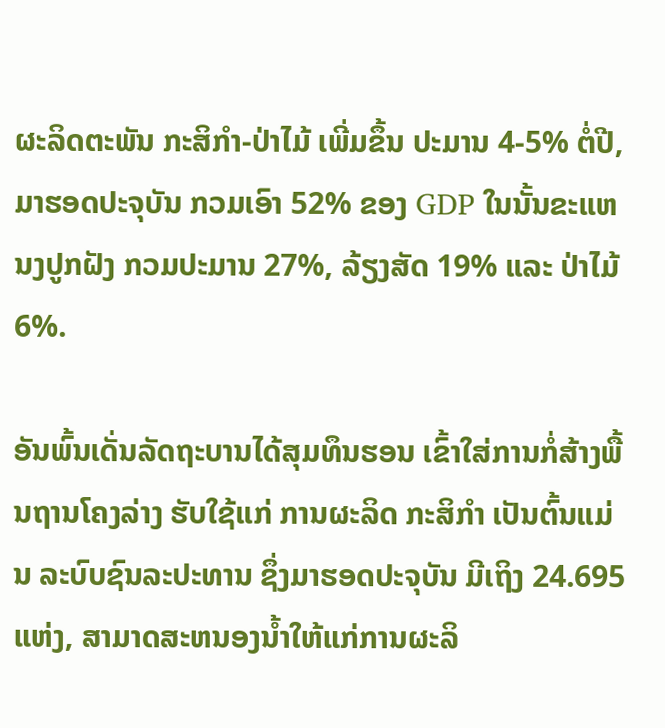ຜະລິດຕະພັນ ກະສິກຳ-ປ່າໄມ້ ເພີ່ມຂຶ້ນ ປະມານ 4-5% ຕໍ່ປີ, ມາຮອດປະຈຸບັນ ກວມເອົາ 52% ຂອງ GDP ໃນນັ້ນຂະແຫນງປູກຝັງ ກວມປະມານ 27%, ລ້ຽງສັດ 19% ແລະ ປ່າໄມ້ 6%.

ອັນພົ້ນເດັ່ນລັດຖະບານໄດ້ສຸມທຶນຮອນ ເຂົ້າໃສ່ການກໍ່ສ້າງພື້ນຖານໂຄງລ່າງ ຮັບໃຊ້ແກ່ ການຜະລິດ ກະສິກຳ ເປັນຕົ້ນແມ່ນ ລະບົບຊົນລະປະທານ ຊຶ່ງມາຮອດປະຈຸບັນ ມີເຖິງ 24.695 ແຫ່ງ, ສາມາດສະຫນອງນ້ຳໃຫ້ແກ່ການຜະລິ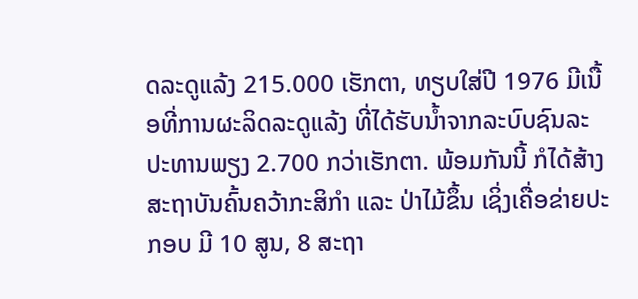ດລະດູແລ້ງ 215.000 ເຮັກຕາ, ທຽບໃສ່ປີ 1976 ມີເນື້ອທີ່ການຜະລິດລະດູແລ້ງ ທີ່ໄດ້ຮັບນ້ຳຈາກລະບົບຊົນລະປະທານພຽງ 2.700 ກວ່າເຮັກຕາ. ພ້ອມກັນນີ້ ກໍໄດ້ສ້າງສະຖາບັນຄົ້ນຄວ້າກະສິກຳ ແລະ ປ່າໄມ້ຂຶ້ນ ເຊິ່ງເຄື່ອຂ່າຍປະກອບ ມີ 10 ສູນ, 8 ສະຖາ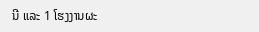ນີ ແລະ 1 ໂຮງງານຜະ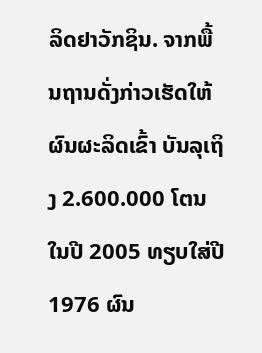ລິດຢາວັກຊິນ. ຈາກພື້ນຖານດັ່ງກ່າວເຮັດໃຫ້ຜົນຜະລິດເຂົ້າ ບັນລຸເຖິງ 2.600.000 ໂຕນ ໃນປີ 2005 ທຽບໃສ່ປີ 1976 ຜົນ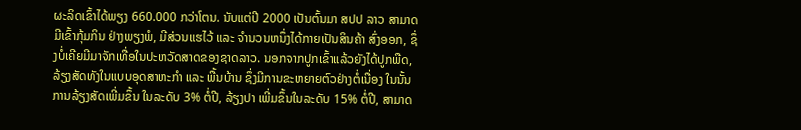ຜະລິດເຂົ້າໄດ້ພຽງ 660.000 ກວ່າໂຕນ. ນັບແຕ່ປີ 2000 ເປັນຕົ້ນມາ ສປປ ລາວ ສາມາດມີເຂົ້າກຸ້ມກິນ ຢ່າງພຽງພໍ, ມີສ່ວນແຮໄວ້ ແລະ ຈຳນວນຫນຶ່ງໄດ້ກາຍເປັນສິນຄ້າ ສົ່ງອອກ, ຊຶ່ງບໍ່ເຄີຍມີມາຈັກເທື່ອໃນປະຫວັດສາດຂອງຊາດລາວ. ນອກຈາກປູກເຂົ້າແລ້ວຍັງໄດ້ປູກພືດ, ລ້ຽງສັດທັງໃນແບບອຸດສາຫະກຳ ແລະ ພື້ນບ້ານ ຊຶ່ງມີການຂະຫຍາຍຕົວຢ່າງຕໍ່ເນື່ອງ ໃນນັ້ນການລ້ຽງສັດເພີ່ມຂຶ້ນ ໃນລະດັບ 3% ຕໍ່ປີ, ລ້ຽງປາ ເພີ່ມຂຶ້ນໃນລະດັບ 15% ຕໍ່ປີ, ສາມາດ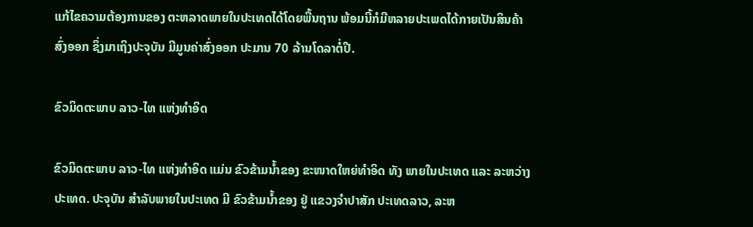ແກ້ໄຂຄວາມຕ້ອງການຂອງ ຕະຫລາດພາຍໃນປະເທດໄດ້ໂດຍພື້ນຖານ ພ້ອມນີ້ກໍມີຫລາຍປະເພດໄດ້ກາຍເປັນສິນຄ້າສົ່ງອອກ ຊຶ່ງມາເຖິງປະຈຸບັນ ມີມູນຄ່າສົ່ງອອກ ປະມານ 70 ລ້ານໂດລາຕໍ່ປີ.

ຂົວມິດຕະພາບ ລາວ-ໄທ ແຫ່ງທຳອິດ

ຂົວມິດຕະພາບ ລາວ-ໄທ ແຫ່ງທຳອິດ ແມ່ນ ຂົວຂ້າມນ້ຳຂອງ ຂະໜາດໃຫຍ່ທຳອິດ ທັງ ພາຍໃນປະເທດ ແລະ ລະຫວ່າງປະເທດ. ປະຈຸບັນ ສຳລັບພາຍໃນປະເທດ ມີ ຂົວຂ້າມນ້ຳຂອງ ຢູ່ ແຂວງຈຳປາສັກ ປະເທດລາວ, ລະຫ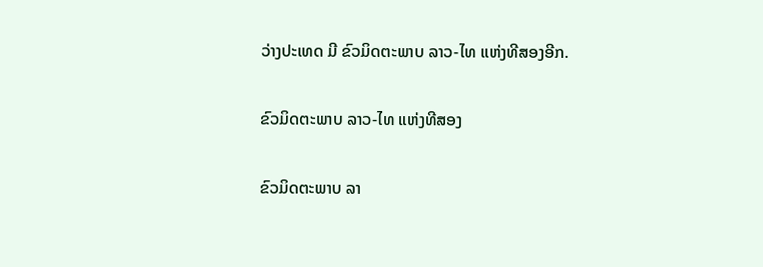ວ່າງປະເທດ ມີ ຂົວມິດຕະພາບ ລາວ-ໄທ ແຫ່ງທີສອງອີກ.

ຂົວມິດຕະພາບ ລາວ-ໄທ ແຫ່ງທີສອງ

ຂົວມິດຕະພາບ ລາ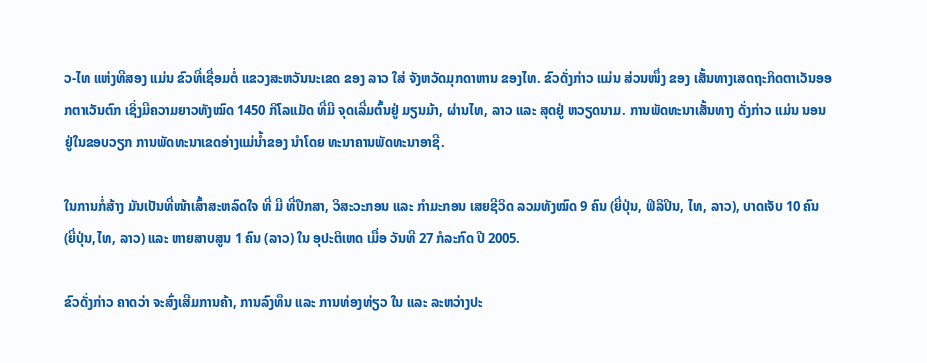ວ-ໄທ ແຫ່ງທີສອງ ແມ່ນ ຂົວທີ່ເຊື່ອມຕໍ່ ແຂວງສະຫວັນນະເຂດ ຂອງ ລາວ ໃສ່ ຈັງຫວັດມຸກດາຫານ ຂອງໄທ. ຂົວດັ່ງກ່າວ ແມ່ນ ສ່ວນໜຶ່ງ ຂອງ ເສັ້ນທາງເສດຖະກິດຕາເວັນອອກຕາເວັນຕົກ ເຊິ່ງມີຄວາມຍາວທັງໝົດ 1450 ກິໂລແມັດ ທີ່ມີ ຈຸດເລີ່ມຕົ້ນຢູ່ ມຽນມ້າ, ຜ່ານໄທ, ລາວ ແລະ ສຸດຢູ່ ຫວຽດນາມ. ການພັດທະນາເສັ້ນທາງ ດັ່ງກ່າວ ແມ່ນ ນອນຢູ່ໃນຂອບວຽກ ການພັດທະນາເຂດອ່າງແມ່ນ້ຳຂອງ ນຳໂດຍ ທະນາຄານພັດທະນາອາຊີ.

ໃນການກໍ່ສ້າງ ມັນເປັນທີ່ໜ້າເສົ້າສະຫລົດໃຈ ທີ່ ມີ ທີ່ປຶກສາ, ວິສະວະກອນ ແລະ ກຳມະກອນ ເສຍຊີວິດ ລວມທັງໝົດ 9 ຄົນ (ຍີ່ປຸ່ນ, ຟິລິປິນ, ໄທ, ລາວ), ບາດເຈັບ 10 ຄົນ (ຍີ່ປຸ່ນ,ໄທ, ລາວ) ແລະ ຫາຍສາບສູນ 1 ຄົນ (ລາວ) ໃນ ອຸປະຕິເຫດ ເມື່ອ ວັນທີ 27 ກໍລະກົດ ປີ 2005.

ຂົວດັ່ງກ່າວ ຄາດວ່າ ຈະສົ່ງເສີມການຄ້າ, ການລົງທຶນ ແລະ ການທ່ອງທ່ຽວ ໃນ ແລະ ລະຫວ່າງປະ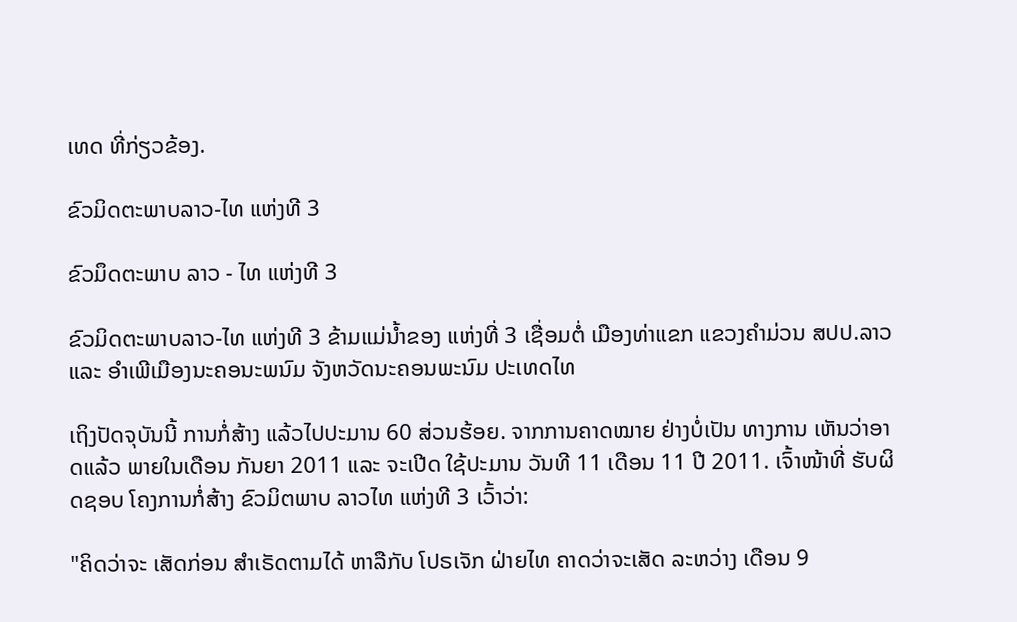ເທດ ທີ່ກ່ຽວຂ້ອງ.

ຂົວມິດຕະພາບລາວ-ໄທ ແຫ່ງທີ 3

ຂົວມຶດຕະພາບ ລາວ - ໄທ ແຫ່ງທີ 3

ຂົວມິດຕະພາບລາວ-ໄທ ແຫ່ງທີ 3 ຂ້າມແມ່ນ້ຳຂອງ ແຫ່ງທີ່ 3 ເຊື່ອມຕໍ່ ເມືອງທ່າແຂກ ແຂວງຄຳມ່ວນ ສປປ.ລາວ ແລະ ອຳເພີເມືອງນະຄອນະພນົມ ຈັງຫວັດນະຄອນພະນົມ ປະເທດໄທ

ເຖິງປັດຈຸບັນນີ້ ການກໍ່ສ້າງ ແລ້ວໄປປະມານ 60 ສ່ວນຮ້ອຍ. ຈາກການຄາດໝາຍ ຢ່າງບໍ່ເປັນ ທາງການ ເຫັນວ່າອາດແລ້ວ ພາຍໃນເດືອນ ກັນຍາ 2011 ແລະ ຈະເປີດ ໃຊ້ປະມານ ວັນທີ 11 ເດືອນ 11 ປີ 2011. ເຈົ້າໜ້າທີ່ ຮັບຜິດຊອບ ໂຄງການກໍ່ສ້າງ ຂົວມິຕພາບ ລາວໄທ ແຫ່ງທີ 3 ເວົ້າວ່າ:

"ຄິດວ່າຈະ ເສັດກ່ອນ ສຳເຣັດຕາມໄດ້ ຫາລືກັບ ໂປຣເຈັກ ຝ່າຍໄທ ຄາດວ່າຈະເສັດ ລະຫວ່າງ ເດືອນ 9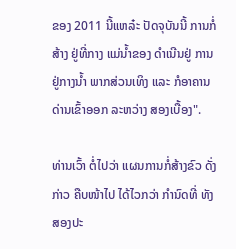ຂອງ 2011 ນີ້ແຫລ໋ະ ປັດຈຸບັນນີ້ ການກໍ່ສ້າງ ຢູ່ທີ່ກາງ ແມ່ນ້ຳຂອງ ດຳເນີນຢູ່ ການຢູ່ກາງນ້ຳ ພາກສ່ວນເທິງ ແລະ ກໍອາຄານ ດ່ານເຂົ້າອອກ ລະຫວ່າງ ສອງເບື້ອງ".

ທ່ານເວົ້າ ຕໍ່ໄປວ່າ ແຜນການກໍ່ສ້າງຂົວ ດັ່ງກ່າວ ຄືບໜ້າໄປ ໄດ້ໄວກວ່າ ກຳນົດທີ່ ທັງສອງປະ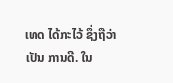ເທດ ໄດ້ກະໄວ້ ຊຶ່ງຖືວ່າເປັນ ການດີ. ໃນ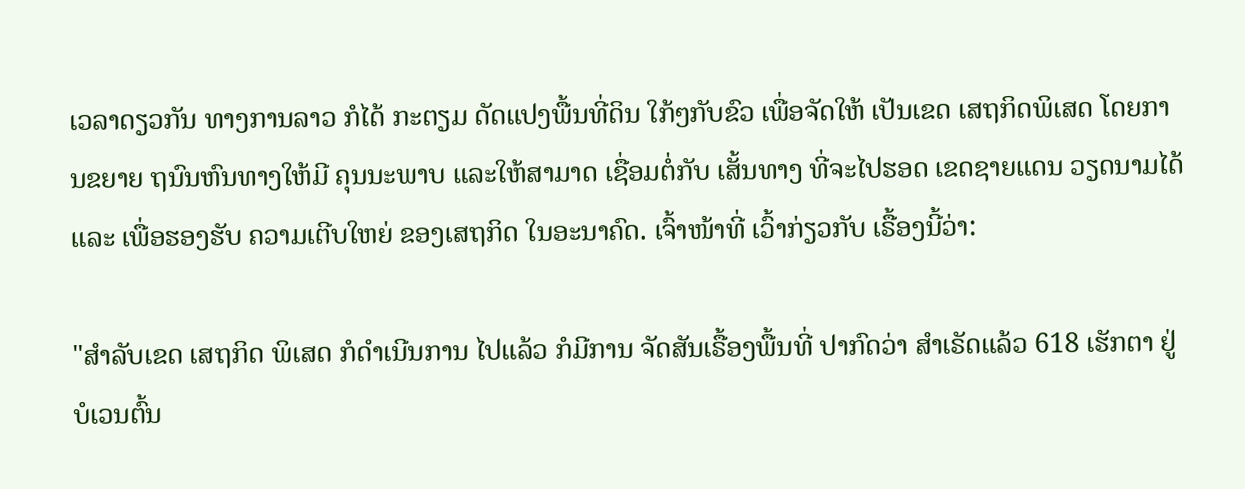ເວລາດຽວກັນ ທາງການລາວ ກໍໄດ້ ກະຕຽມ ດັດແປງພື້ນທີ່ດິນ ໃກ້ໆກັບຂົວ ເພື່ອຈັດໃຫ້ ເປັນເຂດ ເສຖກິດພິເສດ ໂດຍການຂຍາຍ ຖນົນຫົນທາງໃຫ້ມີ ຄຸນນະພາບ ແລະໃຫ້ສາມາດ ເຊື່ອມຕໍ່ກັບ ເສັ້ນທາງ ທີ່ຈະໄປຮອດ ເຂດຊາຍແດນ ວຽດນາມໄດ້ ແລະ ເພື່ອຮອງຮັບ ຄວາມເຕີບໃຫຍ່ ຂອງເສຖກິດ ໃນອະນາຄົດ. ເຈົ້າໜ້າທີ່ ເວົ້າກ່ຽວກັບ ເຣື້ອງນີ້ວ່າ:

"ສຳລັບເຂດ ເສຖກິດ ພິເສດ ກໍດຳເນີນການ ໄປແລ້ວ ກໍມີການ ຈັດສັນເຣື້ອງພື້ນທີ່ ປາກົດວ່າ ສຳເຣັດແລ້ວ 618 ເຮັກຕາ ຢູ່ບໍເວນຕົ້ນ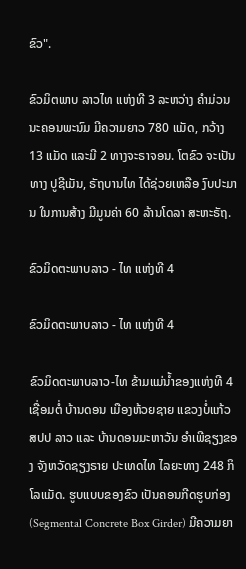ຂົວ".

ຂົວມິຕພາບ ລາວໄທ ແຫ່ງທີ 3 ລະຫວ່າງ ຄໍາມ່ວນ ນະຄອນພະນົມ ມີຄວາມຍາວ 780 ແມັດ, ກວ້າງ 13 ແມັດ ແລະມີ 2 ທາງຈະຣາຈອນ. ໂຕຂົວ ຈະເປັນທາງ ປູຊີເມັນ, ຣັຖບານໄທ ໄດ້ຊ່ວຍເຫລືອ ງົບປະມານ ໃນການສ້າງ ມີມູນຄ່າ 60 ລ້ານໂດລາ ສະຫະຣັຖ.

ຂົວມິດຕະພາບລາວ - ໄທ ແຫ່ງທີ 4

ຂົວມິດຕະພາບລາວ - ໄທ ແຫ່ງທີ 4

ຂົວມິດຕະພາບລາວ-ໄທ ຂ້າມແມ່ນ້ຳຂອງແຫ່ງທີ 4 ເຊື່ອມຕໍ່ ບ້ານດອນ ເມືອງຫ້ວຍຊາຍ ແຂວງບໍ່ແກ້ວ ສປປ ລາວ ແລະ ບ້ານດອນມະຫາວັນ ອຳເພີຊຽງຂອງ ຈັງຫວັດຊຽງຣາຍ ປະເທດໄທ ໄລຍະທາງ 248 ກິໂລແມັດ. ຮູບແບບຂອງຂົວ ເປັນຄອນກີດຮູບກ່ອງ (Segmental Concrete Box Girder) ມີຄວາມຍາ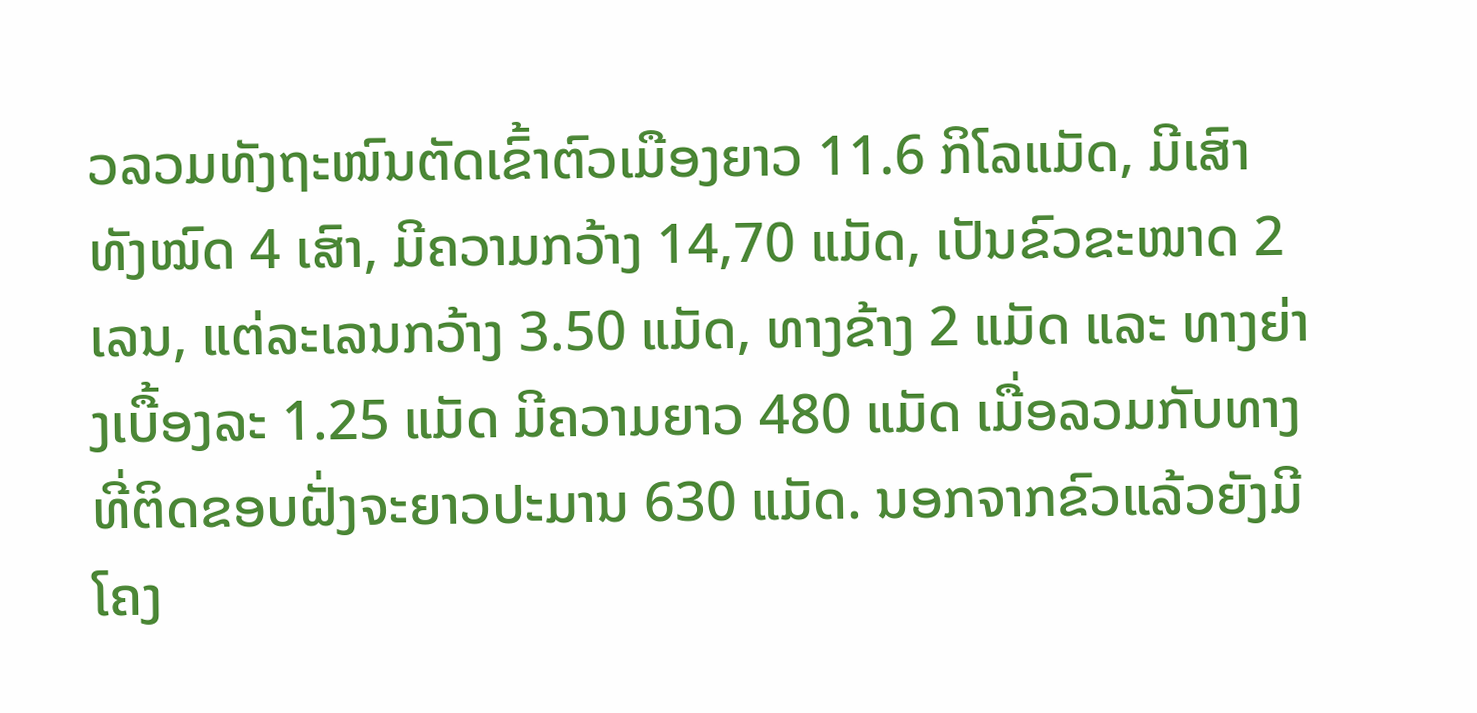ວລວມທັງຖະໜົນຕັດເຂົ້າຕົວເມືອງຍາວ 11.6 ກິໂລແມັດ, ມີເສົາທັງໝົດ 4 ເສົາ, ມີຄວາມກວ້າງ 14,70 ແມັດ, ເປັນຂົວຂະໜາດ 2 ເລນ, ແຕ່ລະເລນກວ້າງ 3.50 ແມັດ, ທາງຂ້າງ 2 ແມັດ ແລະ ທາງຍ່າງເບື້ອງລະ 1.25 ແມັດ ມີຄວາມຍາວ 480 ແມັດ ເມື່ອລວມກັບທາງທີ່ຕິດຂອບຝັ່ງຈະຍາວປະມານ 630 ແມັດ. ນອກຈາກຂົວແລ້ວຍັງມີໂຄງ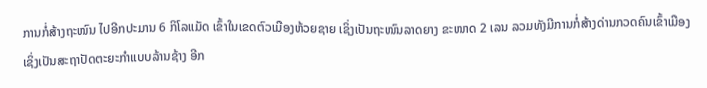ການກໍ່ສ້າງຖະໜົນ ໄປອີກປະມານ 6 ກິໂລແມັດ ເຂົ້າໃນເຂດຕົວເມືອງຫ້ວຍຊາຍ ເຊິ່ງເປັນຖະໜົນລາດຍາງ ຂະໜາດ 2 ເລນ ລວມທັງມີການກໍ່ສ້າງດ່ານກວດຄົນເຂົ້າເມືອງ ເຊິ່ງເປັນສະຖາປັດຕະຍະກຳແບບລ້ານຊ້າງ ອີກ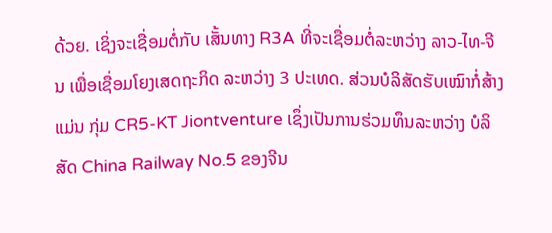ດ້ວຍ. ເຊິ່ງຈະເຊື່ອມຕໍ່ກັບ ເສັ້ນທາງ R3A ທີ່ຈະເຊື່ອມຕໍ່ລະຫວ່າງ ລາວ-ໄທ-ຈີນ ເພື່ອເຊື່ອມໂຍງເສດຖະກິດ ລະຫວ່າງ 3 ປະເທດ. ສ່ວນບໍລິສັດຮັບເໝົາກໍ່ສ້າງແມ່ນ ກຸ່ມ CR5-KT Jiontventure ເຊຶ່ງເປັນການຮ່ວມທຶນລະຫວ່າງ ບໍລິສັດ China Railway No.5 ຂອງຈີນ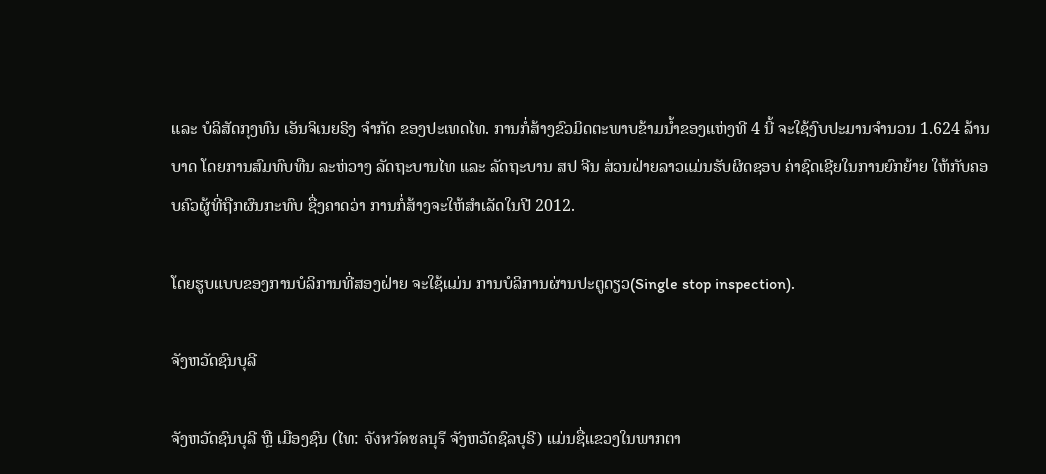ແລະ ບໍລິສັດກຸງທົນ ເອັນຈິເນຍຣິງ ຈຳກັດ ຂອງປະເທດໄທ. ການກໍ່ສ້າງຂົວມິດຕະພາບຂ້າມນ້ຳຂອງແຫ່ງທີ 4 ນີ້ ຈະໃຊ້ງົບປະມານຈຳນວນ 1.624 ລ້ານບາດ ໂດຍການສົມທົບທືນ ລະຫ່ວາງ ລັດຖະບານໄທ ແລະ ລັດຖະບານ ສປ ຈີນ ສ່ວນຝ່າຍລາວແມ່ນຮັບຜິດຊອບ ຄ່າຊົດເຊີຍໃນການຍົກຍ້າຍ ໃຫ້ກັບຄອບຄົວຜູ້ທີ່ຖືກຜົນກະທົບ ຊື່ງຄາດວ່າ ການກໍ່ສ້າງຈະໃຫ້ສຳເລັດໃນປີ 2012.

ໂດຍຮູບແບບຂອງການບໍລິການທີ່ສອງຝ່າຍ ຈະໃຊ້ແມ່ນ ການບໍລິການຜ່ານປະຕູດຽວ(Single stop inspection).

ຈັງຫວັດຊົນບຸລີ

ຈັງຫວັດຊົນບຸລີ ຫຼື ເມືອງຊົນ (ໄທ: จังหวัดชลบุรี ຈັງຫວັດຊົລບຸຣີ) ແມ່ນຊື່ແຂວງໃນພາກຕາ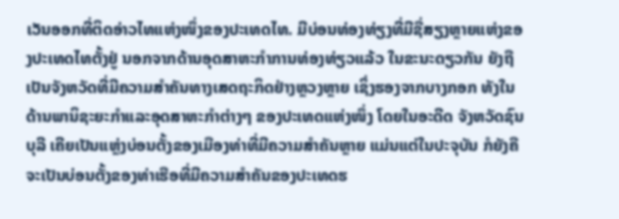ເວັນອອກທີ່ຕິດອ່າວໄທແຫ່ງໜຶ່ງຂອງປະເທດໄທ. ມີບ່ອນທ່ອງທ່ຽງທີ່ມີຊື່ສຽງຫຼາຍແຫ່ງຂອງປະເທດໄທຕັ້ງຢູ່ ນອກຈາກດ້ານອຸດສາຫະກຳການທ່ອງທ່ຽວແລ້ວ ໃນຂະນະດຽວກັນ ຍັງຖືເປັນຈັງຫວັດທີ່ມີຄວາມສຳຄັນທາງເສດຖະກິດຢ່າງຫຼວງຫຼາຍ ເຊິ່ງຮອງຈາກບາງກອກ ທັງໃນດ້ານພານິຊະຍະກຳແລະອຸດສາຫະກຳຕ່າງໆ ຂອງປະເທດແຫ່ງໜຶ່ງ ໂດຍໃນອະດີດ ຈັງຫວັດຊົນບຸລີ ເຄີຍເປັນແຫຼ່ງບ່ອນຕັ້ງຂອງເມືອງທ່າທີ່ມີຄວາມສຳຄັນຫຼາຍ ແມ່ນແຕ່ໃນປະຈຸບັນ ກໍຍັງຄືຈະເປັນບ່ອນຕັ້ງຂອງທ່າເຮືອທີ່ມີຄວາມສຳຄັນຂອງປະເທດຮ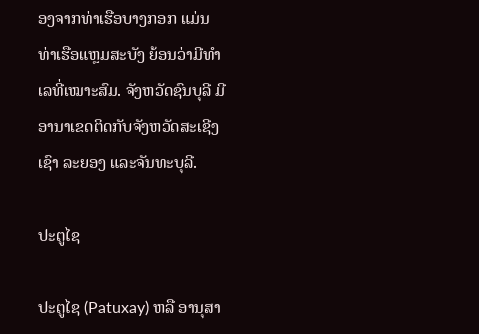ອງຈາກທ່າເຮືອບາງກອກ ແມ່ນ ທ່າເຮືອແຫຼມສະບັງ ຍ້ອນວ່າມີທຳເລທີ່ເໝາະສົມ. ຈັງຫວັດຊົນບຸລີ ມີອານາເຂດຕິດກັບຈັງຫວັດສະເຊີງເຊົາ ລະຍອງ ແລະຈັນທະບຸລີ.

ປະຕູໄຊ

ປະຕູໄຊ (Patuxay) ຫລື ອານຸສາ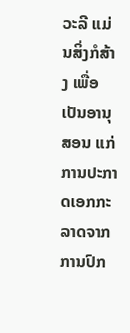ວະລີ ແມ່ນສິ່ງກໍສ້າງ ເພື່ອເປັນອານຸສອນ ແກ່ການປະກາດເອກກະລາດຈາກການປົກ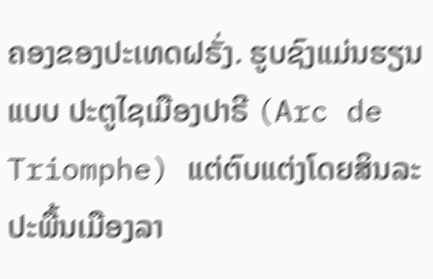ຄອງຂອງປະເທດຝຣັ່ງ. ຮູບຊົງແມ່ນຮຽນແບບ ປະຕູໄຊເມືອງປາຣີ (Arc de Triomphe) ແຕ່ຕົບແຕ່ງໂດຍສິນລະປະພື້ນເມືອງລາ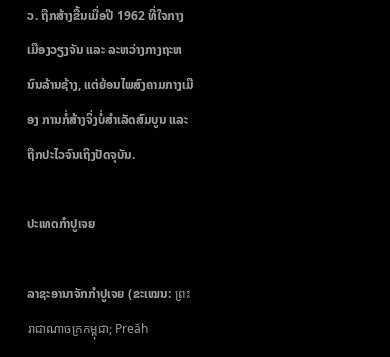ວ. ຖືກສ້າງຂື້ນເມື່ອປີ 1962 ທີ່ໃຈກາງເມືອງວຽງຈັນ ແລະ ລະຫວ່າງກາງຖະຫນົນລ້ານຊ້າງ, ແຕ່ຍ້ອນໄພສົງຄາມກາງເມືອງ ການກໍ່ສ້າງຈິ່ງບໍ່ສໍາເລັດສົມບູນ ແລະ ຖືກປະໄວຈົນເຖິງປັດຈຸບັນ.

ປະເທດກຳປູເຈຍ

ລາຊະອານາຈັກກຳປູເຈຍ (ຂະເໝນ: ព្រះរាជាណាចក្រកម្ពុជា; Preăh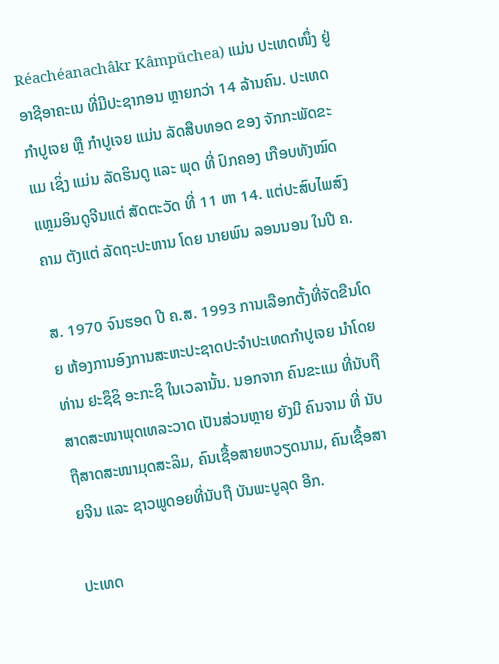Réachéanachâkr Kâmpŭchea) ແມ່ນ ປະເທດໜຶ່ງ ຢູ່ ອາຊີອາຄະເນ ທີ່ມີປະຊາກອນ ຫຼາຍກວ່າ 14 ລ້ານຄົນ. ປະເທດກຳປູເຈຍ ຫຼື ກຳປູເຈຍ ແມ່ນ ລັດສືບທອດ ຂອງ ຈັກກະພັດຂະແມ ເຊິ່ງ ແມ່ນ ລັດຮິນດູ ແລະ ພຸດ ທີ່ ປົກຄອງ ເກືອບທັງໝົດ ແຫຼມອິນດູຈີນແຕ່ ສັດຕະວັດ ທີ່ 11 ຫາ 14. ແຕ່ປະສົບໄພສົງຄາມ ຕັງແຕ່ ລັດຖະປະຫານ ໂດຍ ນາຍພົນ ລອນນອນ ໃນປີ ຄ.

ສ. 1970 ຈົນຮອດ ປີ ຄ.ສ. 1993 ການເລືອກຕັ້ງທີ່ຈັດຂືນໂດຍ ຫ້ອງການອົງການສະຫະປະຊາດປະຈຳປະເທດກຳປູເຈຍ ນຳໂດຍ ທ່ານ ຢະຊຶຊິ ອະກະຊິ ໃນເວລານັ້ນ. ນອກຈາກ ຄົນຂະແມ ທີ່ນັບຖືສາດສະໜາພຸດເທລະວາດ ເປັນສ່ວນຫຼາຍ ຍັງມີ ຄົນຈາມ ທີ່ ນັບຖືສາດສະໜາມຸດສະລິມ, ຄົນເຊື້ອສາຍຫວຽດນາມ, ຄົນເຊື້ອສາຍຈີນ ແລະ ຊາວພູດອຍທີ່ນັບຖື ບັນພະບູລຸດ ອີກ.

ປະເທດ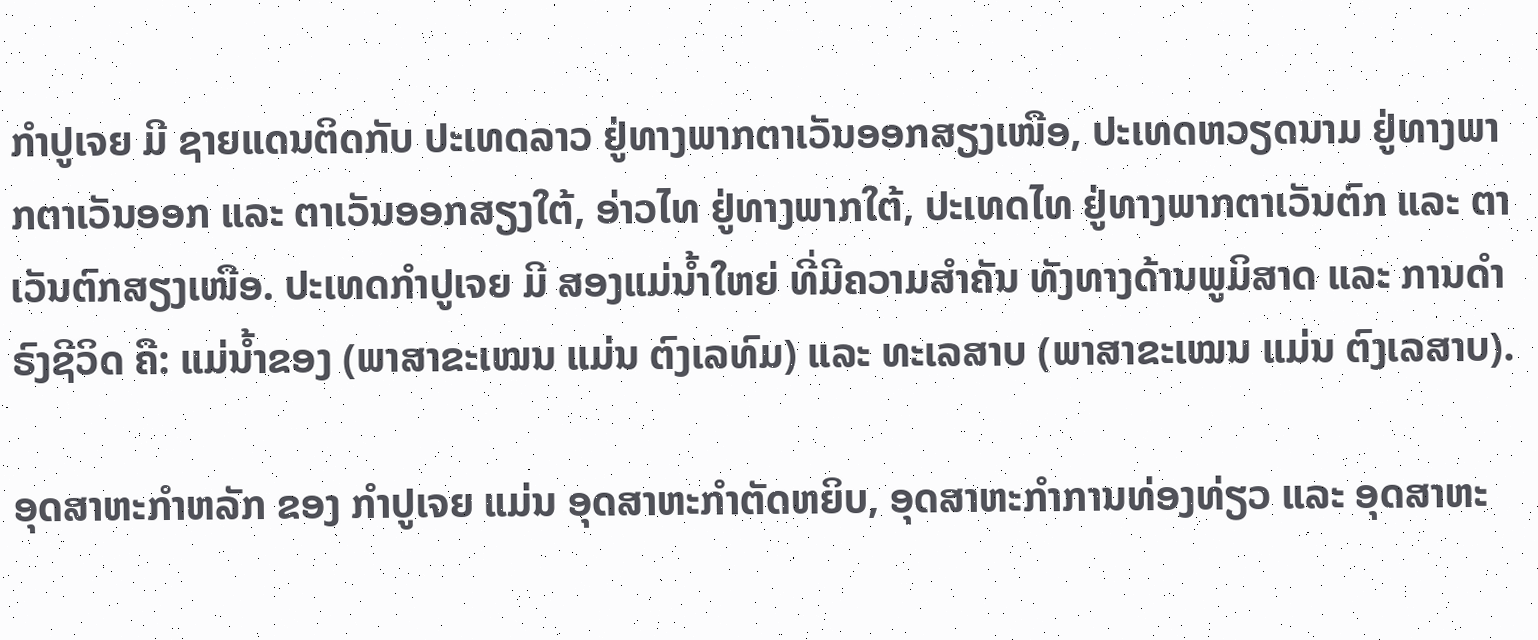ກຳປູເຈຍ ມີ ຊາຍແດນຕິດກັບ ປະເທດລາວ ຢູ່ທາງພາກຕາເວັນອອກສຽງເໜືອ, ປະເທດຫວຽດນາມ ຢູ່ທາງພາກຕາເວັນອອກ ແລະ ຕາເວັນອອກສຽງໃຕ້, ອ່າວໄທ ຢູ່ທາງພາກໃຕ້, ປະເທດໄທ ຢູ່ທາງພາກຕາເວັນຕົກ ແລະ ຕາເວັນຕົກສຽງເໜືອ. ປະເທດກຳປູເຈຍ ມີ ສອງແມ່ນໍ້າໃຫຍ່ ທີ່ມີຄວາມສຳຄັນ ທັງທາງດ້ານພູມິສາດ ແລະ ການດຳຣົງຊີວິດ ຄື: ແມ່ນໍ້າຂອງ (ພາສາຂະເໝນ ແມ່ນ ຕົງເລທົມ) ແລະ ທະເລສາບ (ພາສາຂະເໝນ ແມ່ນ ຕົງເລສາບ).

ອຸດສາຫະກຳຫລັກ ຂອງ ກຳປູເຈຍ ແມ່ນ ອຸດສາຫະກຳຕັດຫຍິບ, ອຸດສາຫະກຳການທ່ອງທ່ຽວ ແລະ ອຸດສາຫະ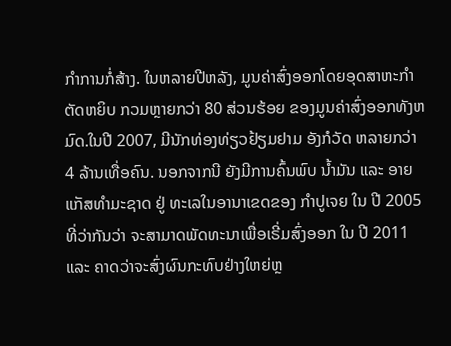ກຳການກໍ່ສ້າງ. ໃນຫລາຍປີຫລັງ, ມູນຄ່າສົ່ງອອກໂດຍອຸດສາຫະກຳຕັດຫຍິບ ກວມຫຼາຍກວ່າ 80 ສ່ວນຮ້ອຍ ຂອງມູນຄ່າສົ່ງອອກທັງຫມົດ.ໃນປີ 2007, ມີນັກທ່ອງທ່ຽວຢ້ຽມຢາມ ອັງກໍວັດ ຫລາຍກວ່າ 4 ລ້ານເທື່ອຄົນ. ນອກຈາກນີ ຍັງມີການຄົ້ນພົບ ນໍ້າມັນ ແລະ ອາຍແກັສທຳມະຊາດ ຢູ່ ທະເລໃນອານາເຂດຂອງ ກຳປູເຈຍ ໃນ ປີ 2005 ທີ່ວ່າກັນວ່າ ຈະສາມາດພັດທະນາເພື່ອເຣີ່ມສົ່ງອອກ ໃນ ປີ 2011 ແລະ ຄາດວ່າຈະສົ່ງຜົນກະທົບຢ່າງໃຫຍ່ຫຼ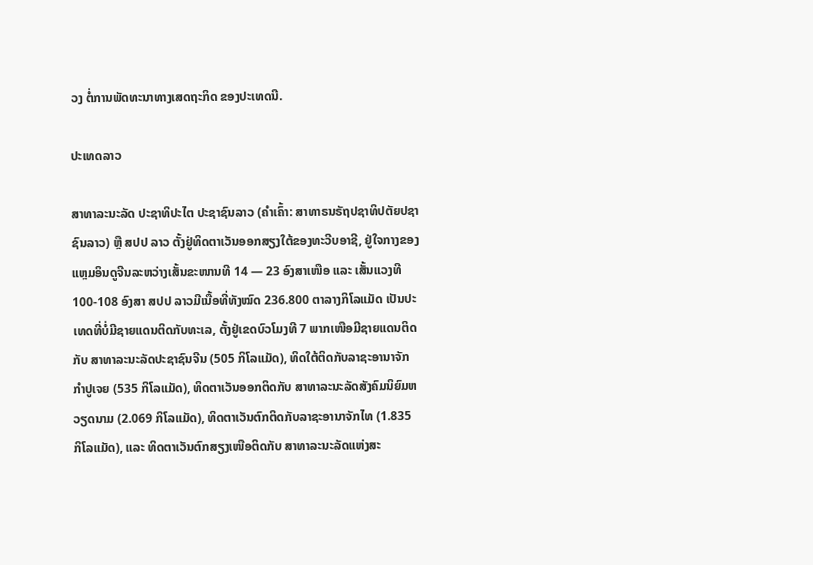ວງ ຕໍ່ການພັດທະນາທາງເສດຖະກິດ ຂອງປະເທດນີ.

ປະເທດລາວ

ສາທາລະນະລັດ ປະຊາທິປະໄຕ ປະຊາຊົນລາວ (ຄຳເຄົ້າ: ສາທາຣນຣັຖປຊາທິປຕັຍປຊາຊົນລາວ) ຫຼື ສປປ ລາວ ຕັ້ງຢູ່ທິດຕາເວັນອອກສຽງໃຕ້ຂອງທະວີບອາຊີ, ຢູ່ໃຈກາງຂອງແຫຼມອິນດູຈີນລະຫວ່າງເສັ້ນຂະໜານທີ 14 — 23 ອົງສາເໜືອ ແລະ ເສັ້ນແວງທີ 100-108 ອົງສາ ສປປ ລາວມີເນື້ອທີ່ທັງໝົດ 236.800 ຕາລາງກິໂລແມັດ ເປັນປະເທດທີ່ບໍ່ມີຊາຍແດນຕິດກັບທະເລ, ຕັ້ງຢູ່ເຂດບົວໂມງທີ 7 ພາກເໜືອມີຊາຍແດນຕິດກັບ ສາທາລະນະລັດປະຊາຊົນຈີນ (505 ກິໂລແມັດ), ທິດໃຕ້ຕິດກັບລາຊະອານາຈັກກຳປູເຈຍ (535 ກິໂລແມັດ), ທິດຕາເວັນອອກຕິດກັບ ສາທາລະນະລັດສັງຄົມນິຍົມຫວຽດນາມ (2.069 ກິໂລແມັດ), ທິດຕາເວັນຕົກຕິດກັບລາຊະອານາຈັກໄທ (1.835 ກິໂລແມັດ), ແລະ ທິດຕາເວັນຕົກສຽງເໜືອຕິດກັບ ສາທາລະນະລັດແຫ່ງສະ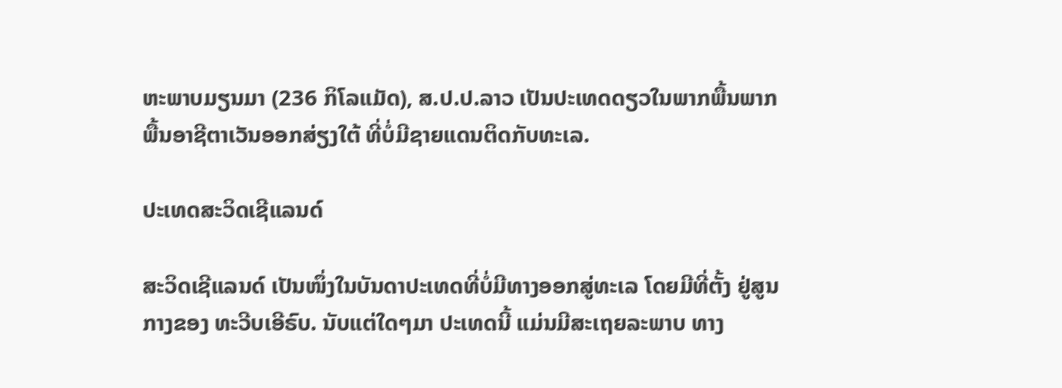ຫະພາບມຽນມາ (236 ກິໂລແມັດ), ສ.ປ.ປ.ລາວ ເປັນປະເທດດຽວໃນພາກພື້ນພາກພື້ນອາຊີຕາເວັນອອກສ່ຽງໃຕ້ ທີ່ບໍ່ມີຊາຍແດນຕິດກັບທະເລ.

ປະເທດສະວິດເຊີແລນດ໌

ສະວິດເຊີແລນດ໌ ເປັນໜຶ່ງໃນບັນດາປະເທດທີ່ບໍ່ມີທາງອອກສູ່ທະເລ ໂດຍມີທີ່ຕັ້ງ ຢູ່ສູນກາງຂອງ ທະວີບເອີຣົບ. ນັບແຕ່ໃດໆມາ ປະເທດນີ້ ແມ່ນມີສະເຖຍລະພາບ ທາງ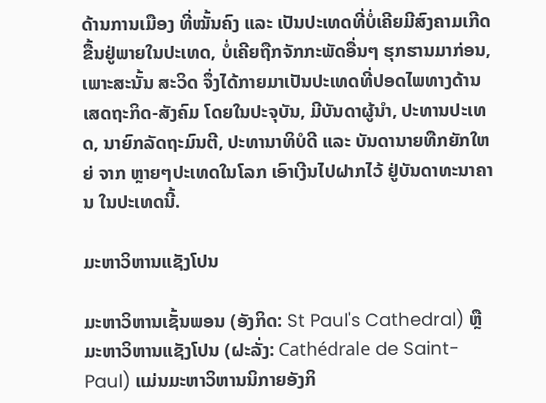ດ້ານການເມືອງ ທີ່ໝັ້ນຄົງ ແລະ ເປັນປະເທດທີ່ບໍ່ເຄີຍມີສົງຄາມເກີດຂື້ນຢູ່ພາຍໃນປະເທດ, ບໍ່ເຄີຍຖືກຈັກກະພັດອື່ນໆ ຮຸກຮານມາກ່ອນ, ເພາະສະນັ້ນ ສະວິດ ຈຶ່ງໄດ້ກາຍມາເປັນປະເທດທີ່ປອດໄພທາງດ້ານເສດຖະກິດ-ສັງຄົມ ໂດຍໃນປະຈຸບັນ, ມີບັນດາຜູ້ນຳ, ປະທານປະເທດ, ນາຍົກລັດຖະມົນຕີ, ປະທານາທິບໍດີ ແລະ ບັນດານາຍທືກຍັກໃຫຍ່ ຈາກ ຫຼາຍໆປະເທດໃນໂລກ ເອົາເງີນໄປຝາກໄວ້ ຢູ່ບັນດາທະນາຄານ ໃນປະເທດນີ້.

ມະຫາວິຫານແຊັງໂປນ

ມະຫາວິຫານເຊັ້ນພອນ (ອັງກິດ: St Paul's Cathedral) ຫຼື ມະຫາວິຫານແຊັງໂປນ (ຝະລັ່ງ: Cathédrale de Saint-Paul) ແມ່ນມະຫາວິຫານນິກາຍອັງກິ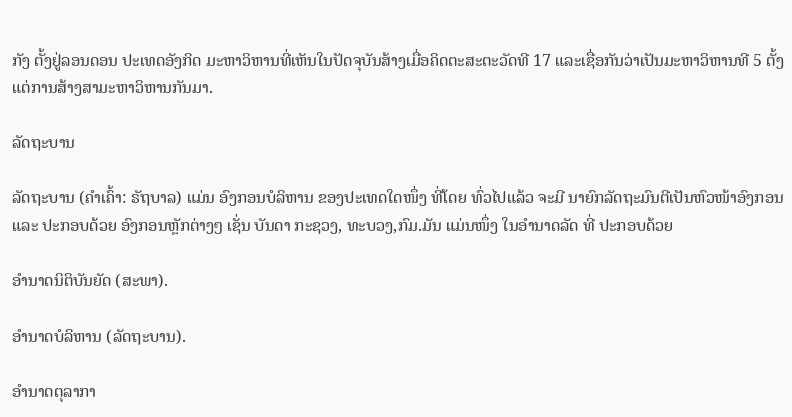ກັງ ຕັ້ງຢູ່ລອນດອນ ປະເທດອັງກິດ ມະຫາວິຫານທີ່ເຫັນໃນປັດຈຸບັນສ້າງເມື່ອຄິດຕະສະຕະວັດທີ 17 ແລະເຊື່ອກັນວ່າເປັນມະຫາວິຫານທີ 5 ຕັ້ງແຕ່ການສ້າງສາມະຫາວິຫານກັນມາ.

ລັດຖະບານ

ລັດຖະບານ (ຄຳເຄົ້າ: ຣັຖບາລ) ແມ່ນ ອົງກອນບໍລິຫານ ຂອງປະເທດໃດໜຶ່ງ ທີ່ໂດຍ ທົ່ວໄປແລ້ວ ຈະມີ ນາຍົກລັດຖະມົນຕີເປັນຫົວໜ້າອົງກອນ ແລະ ປະກອບດ້ວຍ ອົງກອນຫຼັກຕ່າງໆ ເຊັ່ນ ບັນດາ ກະຊວງ, ທະບວງ,ກົມ.ມັນ ແມ່ນໜຶ່ງ ໃນອຳນາດລັດ ທີ່ ປະກອບດ້ວຍ

ອຳນາດນິຕິບັນຍັດ (ສະພາ).

ອຳນາດບໍລິຫານ (ລັດຖະບານ).

ອຳນາດຕຸລາກາ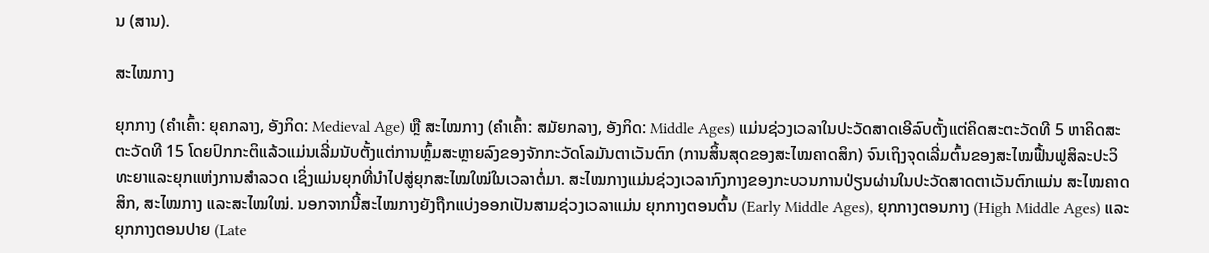ນ (ສານ).

ສະໄໝກາງ

ຍຸກກາງ (ຄຳເຄົ້າ: ຍຸຄກລາງ, ອັງກິດ: Medieval Age) ຫຼື ສະໄໝກາງ (ຄຳເຄົ້າ: ສມັຍກລາງ, ອັງກິດ: Middle Ages) ແມ່ນຊ່ວງເວລາໃນປະວັດສາດເອີລົບຕັ້ງແຕ່ຄິດສະຕະວັດທີ 5 ຫາຄິດສະຕະວັດທີ 15 ໂດຍປົກກະຕິແລ້ວແມ່ນເລີ່ມນັບຕັ້ງແຕ່ການຫຼົ້ມສະຫຼາຍລົງຂອງຈັກກະວັດໂລມັນຕາເວັນຕົກ (ການສິ້ນສຸດຂອງສະໄໝຄາດສິກ) ຈົນເຖິງຈຸດເລີ່ມຕົ້ນຂອງສະໄໝຟື້ນຟູສິລະປະວິທະຍາແລະຍຸກແຫ່ງການສຳລວດ ເຊິ່ງແມ່ນຍຸກທີ່ນຳໄປສູ່ຍຸກສະໄໝໃໝ່ໃນເວລາຕໍ່ມາ. ສະໄໝກາງແມ່ນຊ່ວງເວລາກົງກາງຂອງກະບວນການປ່ຽນຜ່ານໃນປະວັດສາດຕາເວັນຕົກແມ່ນ ສະໄໝຄາດສິກ, ສະໄໝກາງ ແລະສະໄໝໃໝ່. ນອກຈາກນີ້ສະໄໝກາງຍັງຖືກແບ່ງອອກເປັນສາມຊ່ວງເວລາແມ່ນ ຍຸກກາງຕອນຕົ້ນ (Early Middle Ages), ຍຸກກາງຕອນກາງ (High Middle Ages) ແລະຍຸກກາງຕອນປາຍ (Late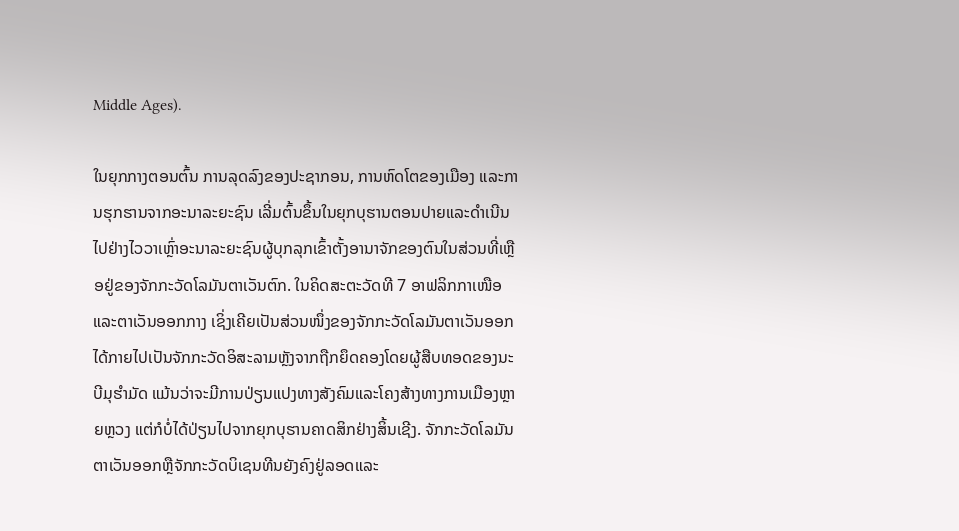Middle Ages).

ໃນຍຸກກາງຕອນຕົ້ນ ການລຸດລົງຂອງປະຊາກອນ, ການຫົດໂຕຂອງເມືອງ ແລະການຮຸກຮານຈາກອະນາລະຍະຊົນ ເລີ່ມຕົ້ນຂຶ້ນໃນຍຸກບຸຮານຕອນປາຍແລະດຳເນີນໄປຢ່າງໄວວາເຫຼົ່າອະນາລະຍະຊົນຜູ້ບຸກລຸກເຂົ້າຕັ້ງອານາຈັກຂອງຕົນໃນສ່ວນທີ່ເຫຼືອຢູ່ຂອງຈັກກະວັດໂລມັນຕາເວັນຕົກ. ໃນຄິດສະຕະວັດທີ 7 ອາຟລິກກາເໜືອແລະຕາເວັນອອກກາງ ເຊິ່ງເຄີຍເປັນສ່ວນໜຶ່ງຂອງຈັກກະວັດໂລມັນຕາເວັນອອກ ໄດ້ກາຍໄປເປັນຈັກກະວັດອິສະລາມຫຼັງຈາກຖືກຍຶດຄອງໂດຍຜູ້ສືບທອດຂອງນະບີມຸຮຳມັດ ແມ້ນວ່າຈະມີການປ່ຽນແປງທາງສັງຄົມແລະໂຄງສ້າງທາງການເມືອງຫຼາຍຫຼວງ ແຕ່ກໍບໍ່ໄດ້ປ່ຽນໄປຈາກຍຸກບຸຮານຄາດສິກຢ່າງສິ້ນເຊີງ. ຈັກກະວັດໂລມັນຕາເວັນອອກຫຼືຈັກກະວັດບິເຊນທີນຍັງຄົງຢູ່ລອດແລະ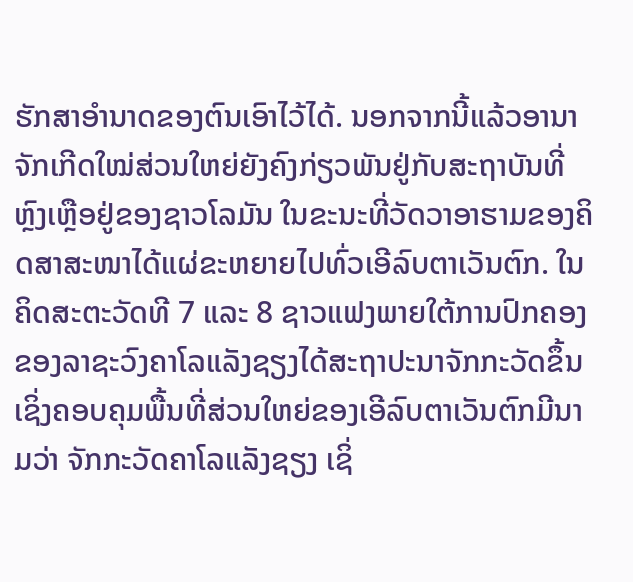ຮັກສາອຳນາດຂອງຕົນເອົາໄວ້ໄດ້. ນອກຈາກນີ້ແລ້ວອານາຈັກເກີດໃໝ່ສ່ວນໃຫຍ່ຍັງຄົງກ່ຽວພັນຢູ່ກັບສະຖາບັນທີ່ຫຼົງເຫຼືອຢູ່ຂອງຊາວໂລມັນ ໃນຂະນະທີ່ວັດວາອາຮາມຂອງຄິດສາສະໜາໄດ້ແຜ່ຂະຫຍາຍໄປທົ່ວເອີລົບຕາເວັນຕົກ. ໃນຄິດສະຕະວັດທີ 7 ແລະ 8 ຊາວແຟງພາຍໃຕ້ການປົກຄອງຂອງລາຊະວົງຄາໂລແລັງຊຽງໄດ້ສະຖາປະນາຈັກກະວັດຂຶ້ນເຊິ່ງຄອບຄຸມພື້ນທີ່ສ່ວນໃຫຍ່ຂອງເອີລົບຕາເວັນຕົກມີນາມວ່າ ຈັກກະວັດຄາໂລແລັງຊຽງ ເຊິ່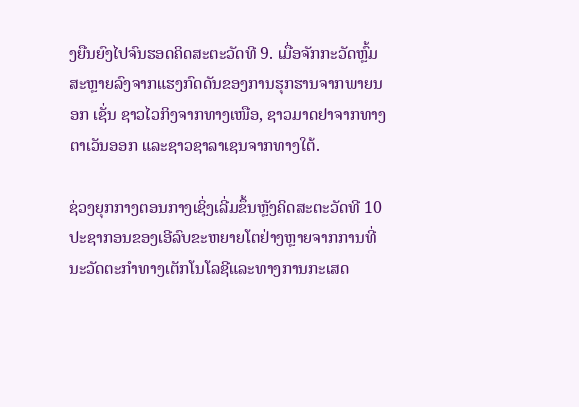ງຍືນຍົງໄປຈົນຮອດຄິດສະຕະວັດທີ 9. ເມື່ອຈັກກະວັດຫຼົ້ມສະຫຼາຍລົງຈາກແຮງກົດດັນຂອງການຮຸກຮານຈາກພາຍນອກ ເຊັ່ນ ຊາວໄວກິງຈາກທາງເໜືອ, ຊາວມາດຢາຈາກທາງຕາເວັນອອກ ແລະຊາວຊາລາເຊນຈາກທາງໃຕ້.

ຊ່ວງຍຸກກາງຕອນກາງເຊິ່ງເລີ່ມຂຶ້ນຫຼັງຄິດສະຕະວັດທີ 10 ປະຊາກອນຂອງເອີລົບຂະຫຍາຍໂຕຢ່າງຫຼາຍຈາກການທີ່ນະວັດຕະກຳທາງເຕັກໂນໂລຊີແລະທາງການກະເສດ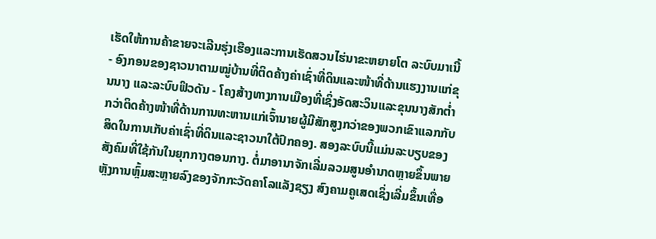ເຮັດໃຫ້ການຄ້າຂາຍຈະເລີນຮຸ່ງເຮືອງແລະການເຮັດສວນໄຮ່ນາຂະຫຍາຍໂຕ ລະບົບມາເນີ້ - ອົງກອນຂອງຊາວນາຕາມໝູ່ບ້ານທີ່ຕິດຄ້າງຄ່າເຊົ່າທີ່ດິນແລະໜ້າທີ່ດ້ານແຮງງານແກ່ຂຸນນາງ ແລະລະບົບຟິວດັນ - ໂຄງສ້າງທາງການເມືອງທີ່ເຊິ່ງອັດສະວິນແລະຂຸນນາງສັກຕ່ຳກວ່າຕິດຄ້າງໜ້າທີ່ດ້ານການທະຫານແກ່ເຈົ້ານາຍຜູ້ມີສັກສູງກວ່າຂອງພວກເຂົາແລກກັບສິດໃນການເກັບຄ່າເຊົ່າທີ່ດິນແລະຊາວນາໃຕ້ປົກຄອງ. ສອງລະບົບນີ້ແມ່ນລະບຽບຂອງສັງຄົມທີ່ໃຊ້ກັນໃນຍຸກກາງຕອນກາງ. ຕໍ່ມາອານາຈັກເລີ່ມລວມສູນອຳນາດຫຼາຍຂຶ້ນພາຍຫຼັງການຫຼົ້ມສະຫຼາຍລົງຂອງຈັກກະວັດຄາໂລແລັງຊຽງ ສົງຄາມຄູເສດເຊິ່ງເລີ່ມຂຶ້ນເທື່ອ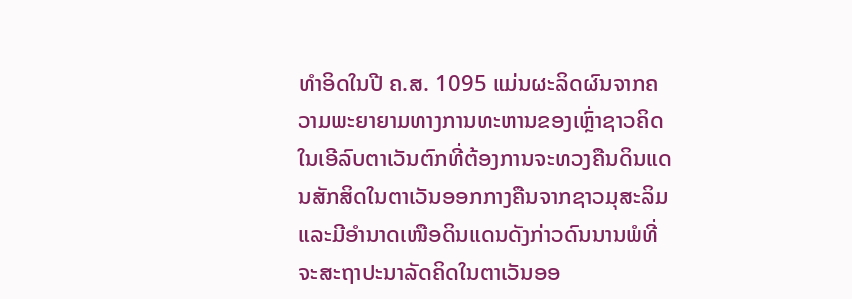ທຳອິດໃນປີ ຄ.ສ. 1095 ແມ່ນຜະລິດຜົນຈາກຄວາມພະຍາຍາມທາງການທະຫານຂອງເຫຼົ່າຊາວຄິດໃນເອີລົບຕາເວັນຕົກທີ່ຕ້ອງການຈະທວງຄືນດິນແດນສັກສິດໃນຕາເວັນອອກກາງຄືນຈາກຊາວມຸສະລິມແລະມີອຳນາດເໜືອດິນແດນດັງກ່າວດົນນານພໍທີ່ຈະສະຖາປະນາລັດຄິດໃນຕາເວັນອອ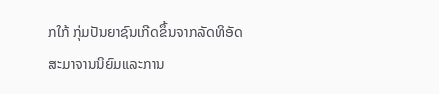ກໃກ້ ກຸ່ມປັນຍາຊົນເກີດຂຶ້ນຈາກລັດທິອັດສະມາຈານນິຍົມແລະການ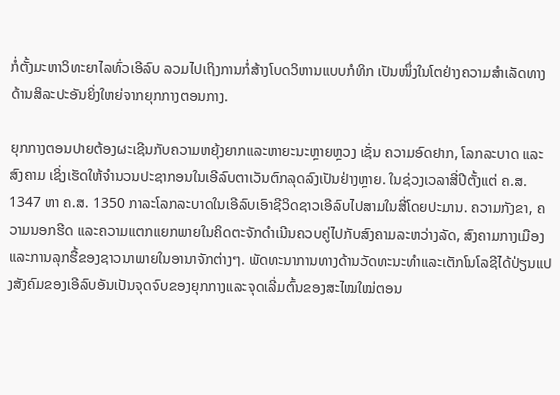ກໍ່ຕັ້ງມະຫາວິທະຍາໄລທົ່ວເອີລົບ ລວມໄປເຖິງການກໍ່ສ້າງໂບດວິຫານແບບກໍທິກ ເປັນໜຶ່ງໃນໂຕຢ່າງຄວາມສຳເລັດທາງດ້ານສິລະປະອັນຍິ່ງໃຫຍ່ຈາກຍຸກກາງຕອນກາງ.

ຍຸກກາງຕອນປາຍຕ້ອງຜະເຊີນກັບຄວາມຫຍຸ້ງຍາກແລະຫາຍະນະຫຼາຍຫຼວງ ເຊັ່ນ ຄວາມອົດຢາກ, ໂລກລະບາດ ແລະສົງຄາມ ເຊິ່ງເຮັດໃຫ້ຈຳນວນປະຊາກອນໃນເອີລົບຕາເວັນຕົກລຸດລົງເປັນຢ່າງຫຼາຍ. ໃນຊ່ວງເວລາສີ່ປີຕັ້ງແຕ່ ຄ.ສ. 1347 ຫາ ຄ.ສ. 1350 ກາລະໂລກລະບາດໃນເອີລົບເອົາຊີວິດຊາວເອີລົບໄປສາມໃນສີ່ໂດຍປະມານ. ຄວາມກັງຂາ, ຄວາມນອກຮີດ ແລະຄວາມແຕກແຍກພາຍໃນຄິດຕະຈັກດຳເນີນຄວບຄູ່ໄປກັບສົງຄາມລະຫວ່າງລັດ, ສົງຄາມກາງເມືອງ ແລະການລຸກຮື້ຂອງຊາວນາພາຍໃນອານາຈັກຕ່າງໆ. ພັດທະນາການທາງດ້ານວັດທະນະທຳແລະເຕັກໂນໂລຊີໄດ້ປ່ຽນແປງສັງຄົມຂອງເອີລົບອັນເປັນຈຸດຈົບຂອງຍຸກກາງແລະຈຸດເລີ່ມຕົ້ນຂອງສະໄໝໃໝ່ຕອນ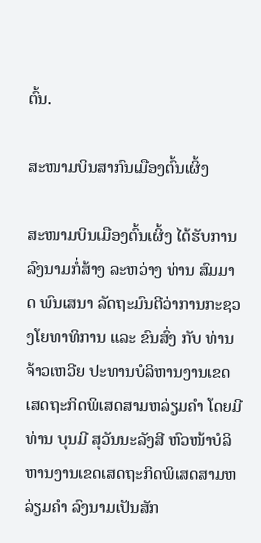ຕົ້ນ.

ສະໜາມບິນສາກົນເມືອງຕົ້ນເຜິ້ງ

ສະໜາມບິນເມືອງຕົ້ນເຜິ້ງ ໄດ້ຮັບການລົງນາມກໍ່ສ້າງ ລະຫວ່າງ ທ່ານ ສົມມາດ ພົນເສນາ ລັດຖະມົນຕີວ່າການກະຊວງໂຍທາທິການ ແລະ ຂົນສົ່ງ ກັບ ທ່ານ ຈ້າວເຫວີຍ ປະທານບໍລິຫານງານເຂດເສດຖະກິດພິເສດສາມຫລ່ຽມຄຳ ໂດຍມີທ່ານ ບຸນມີ ສຸວັນນະລັງສີ ຫົວໜ້າບໍລິຫານງານເຂດເສດຖະກິດພິເສດສາມຫລ່ຽມຄຳ ລົງນາມເປັນສັກ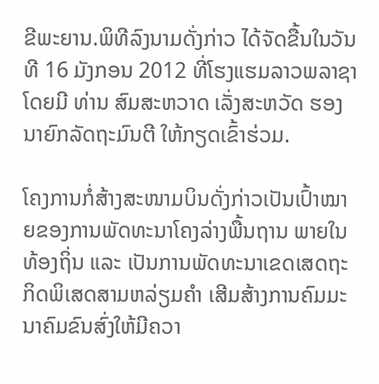ຂີພະຍານ.ພິທີລົງນາມດັ່ງກ່າວ ໄດ້ຈັດຂື້ນໃນວັນທີ 16 ມັງກອນ 2012 ທີ່ໂຮງແຮມລາວພລາຊາ ໂດຍມີ ທ່ານ ສົມສະຫວາດ ເລັ່ງສະຫວັດ ຮອງນາຍົກລັດຖະມົນຕີ ໃຫ້ກຽດເຂົ້າຮ່ວມ.

ໂຄງການກໍ່ສ້າງສະໜາມບິນດັ່ງກ່າວເປັນເປົ້າໝາຍຂອງການພັດທະນາໂຄງລ່າງພື້ນຖານ ພາຍໃນທ້ອງຖິ່ນ ແລະ ເປັນການພັດທະນາເຂດເສດຖະກິດພິເສດສາມຫລ່ຽມຄຳ ເສີມສ້າງການຄົມມະນາຄົມຂົນສົ່ງໃຫ້ມີຄວາ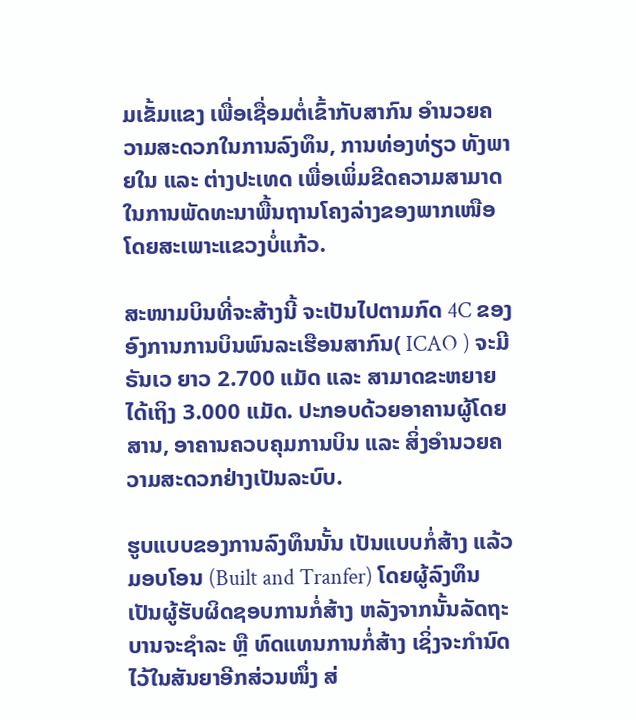ມເຂັ້ມແຂງ ເພື່ອເຊື່ອມຕໍ່ເຂົ້າກັບສາກົນ ອຳນວຍຄວາມສະດວກໃນການລົງທຶນ, ການທ່ອງທ່ຽວ ທັງພາຍໃນ ແລະ ຕ່າງປະເທດ ເພື່ອເພິ່ມຂີດຄວາມສາມາດໃນການພັດທະນາພື້ນຖານໂຄງລ່າງຂອງພາກເໜືອ ໂດຍສະເພາະແຂວງບໍ່ແກ້ວ.

ສະໜາມບິນທີ່ຈະສ້າງນີ້ ຈະເປັນໄປຕາມກົດ 4C ຂອງອົງການການບິນພົນລະເຮືອນສາກົນ( ICAO ) ຈະມີ ຣັນເວ ຍາວ 2.700 ແມັດ ແລະ ສາມາດຂະຫຍາຍໄດ້ເຖິງ 3.000 ແມັດ. ປະກອບດ້ວຍອາຄານຜູ້ໂດຍສານ, ອາຄານຄວບຄຸມການບິນ ແລະ ສິ່ງອຳນວຍຄວາມສະດວກຢ່າງເປັນລະບົບ.

ຮູບແບບຂອງການລົງທຶນນັ້ນ ເປັນແບບກໍ່ສ້າງ ແລ້ວມອບໂອນ (Built and Tranfer) ໂດຍຜູ້ລົງທຶນເປັນຜູ້ຮັບຜິດຊອບການກໍ່ສ້າງ ຫລັງຈາກນັ້ນລັດຖະບານຈະຊຳລະ ຫຼື ທົດແທນການກໍ່ສ້າງ ເຊິ່ງຈະກຳນົດໄວ້ໃນສັນຍາອີກສ່ວນໜຶ່ງ ສ່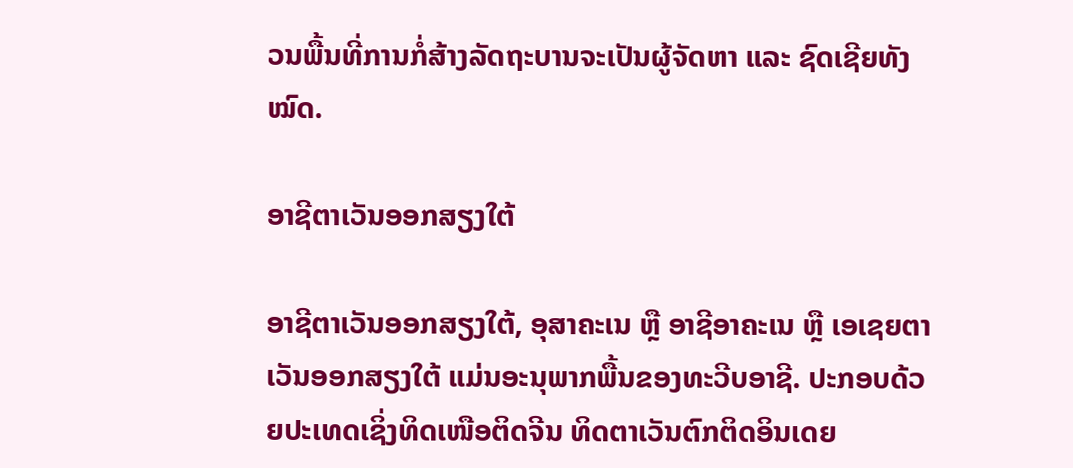ວນພື້ນທີ່ການກໍ່ສ້າງລັດຖະບານຈະເປັນຜູ້ຈັດຫາ ແລະ ຊົດເຊີຍທັງໝົດ.

ອາຊີຕາເວັນອອກສຽງໃຕ້

ອາຊີຕາເວັນອອກສຽງໃຕ້, ອຸສາຄະເນ ຫຼື ອາຊີອາຄະເນ ຫຼື ເອເຊຍຕາເວັນອອກສຽງໃຕ້ ແມ່ນອະນຸພາກພື້ນຂອງທະວີບອາຊີ. ປະກອບດ້ວຍປະເທດເຊິ່ງທິດເໜືອຕິດຈີນ ທິດຕາເວັນຕົກຕິດອິນເດຍ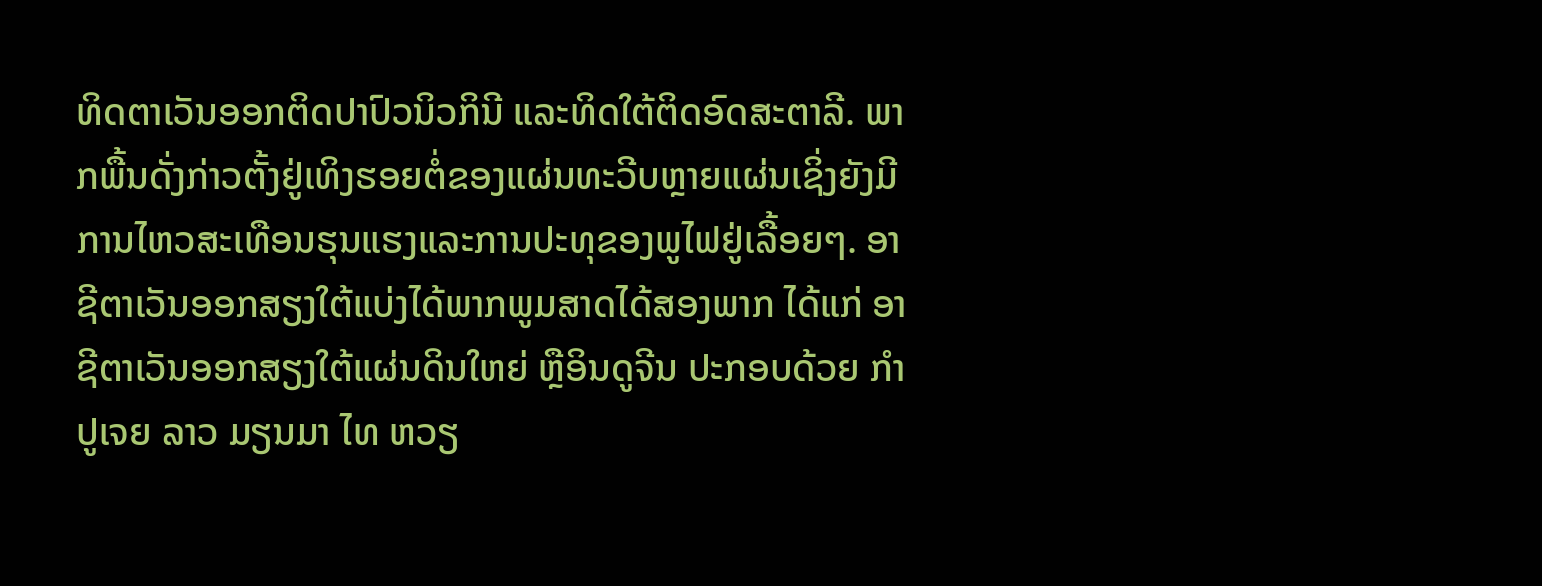ທິດຕາເວັນອອກຕິດປາປົວນິວກິນີ ແລະທິດໃຕ້ຕິດອົດສະຕາລີ. ພາກພື້ນດັ່ງກ່າວຕັ້ງຢູ່ເທິງຮອຍຕໍ່ຂອງແຜ່ນທະວີບຫຼາຍແຜ່ນເຊິ່ງຍັງມີການໄຫວສະເທືອນຮຸນແຮງແລະການປະທຸຂອງພູໄຟຢູ່ເລື້ອຍໆ. ອາຊີຕາເວັນອອກສຽງໃຕ້ແບ່ງໄດ້ພາກພູມສາດໄດ້ສອງພາກ ໄດ້ແກ່ ອາຊີຕາເວັນອອກສຽງໃຕ້ແຜ່ນດິນໃຫຍ່ ຫຼືອິນດູຈີນ ປະກອບດ້ວຍ ກຳປູເຈຍ ລາວ ມຽນມາ ໄທ ຫວຽ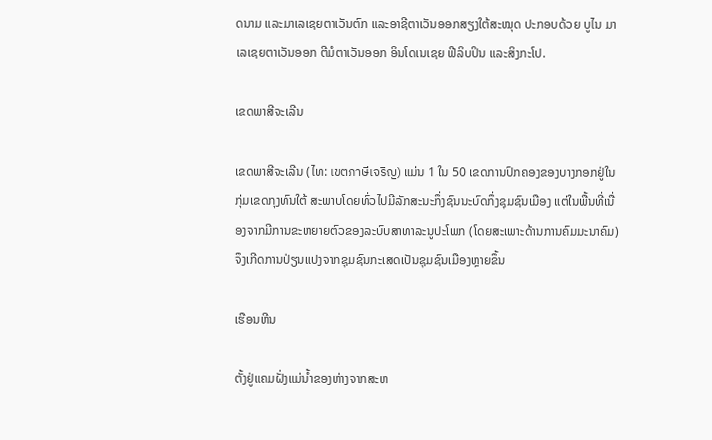ດນາມ ແລະມາເລເຊຍຕາເວັນຕົກ ແລະອາຊີຕາເວັນອອກສຽງໃຕ້ສະໝຸດ ປະກອບດ້ວຍ ບູໄນ ມາເລເຊຍຕາເວັນອອກ ຕີມໍຕາເວັນອອກ ອິນໂດເນເຊຍ ຟີລິບປິນ ແລະສິງກະໂປ.

ເຂດພາສີຈະເລີນ

ເຂດພາສີຈະເລີນ (ໄທ: เขตภาษีเจริญ) ແມ່ນ 1 ໃນ 50 ເຂດການປົກຄອງຂອງບາງກອກຢູ່ໃນກຸ່ມເຂດກຸງທົນໃຕ້ ສະພາບໂດຍທົ່ວໄປມີລັກສະນະກຶ່ງຊົນນະບົດກຶ່ງຊຸມຊົນເມືອງ ແຕ່ໃນພື້ນທີ່ເນື່ອງຈາກມີການຂະຫຍາຍຕົວຂອງລະບົບສາທາລະນູປະໂພກ (ໂດຍສະເພາະດ້ານການຄົມມະນາຄົມ) ຈຶງເກີດການປ່ຽນແປງຈາກຊຸມຊົນກະເສດເປັນຊຸມຊົນເມືອງຫຼາຍຂຶ້ນ

ເຮືອນຫີນ

ຕັ້ງຢູ່ແຄມຝັ່ງແມ່ນ້ຳຂອງຫ່າງຈາກສະຫ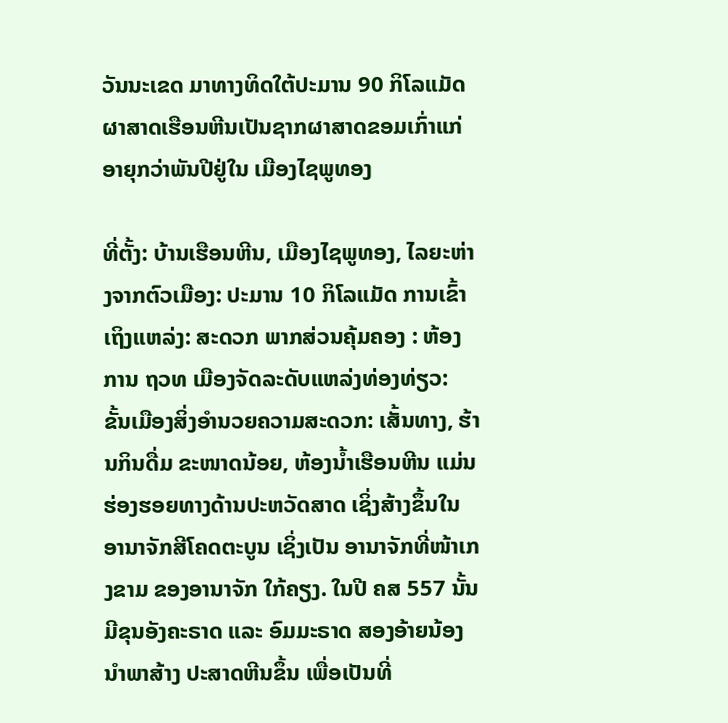ວັນນະເຂດ ມາທາງທິດໃຕ້ປະມານ 90 ກິໂລແມັດ ຜາສາດເຮືອນຫີນເປັນຊາກຜາສາດຂອມເກົ່າແກ່ອາຍຸກວ່າພັນປີຢູ່ໃນ ເມືອງໄຊພູທອງ

ທີ່ຕັ້ງ: ບ້ານເຮືອນຫີນ, ເມືອງໄຊພູທອງ, ໄລຍະຫ່າງຈາກຕົວເມືອງ: ປະມານ 10 ກິໂລແມັດ ການເຂົ້າເຖິງແຫລ່ງ: ສະດວກ ພາກສ່ວນຄຸ້ມຄອງ : ຫ້ອງການ ຖວທ ເມືອງຈັດລະດັບແຫລ່ງທ່ອງທ່ຽວ: ຂັ້ນເມືອງສິ່ງອໍານວຍຄວາມສະດວກ: ເສັ້ນທາງ, ຮ້ານກິນດື່ມ ຂະໜາດນ້ອຍ, ຫ້ອງນໍ້າເຮືອນຫີນ ແມ່ນຮ່ອງຮອຍທາງດ້ານປະຫວັດສາດ ເຊິ່ງສ້າງຂຶ້ນໃນ ອານາຈັກສີໂຄດຕະບູນ ເຊິ່ງເປັນ ອານາຈັກທີ່ໜ້າເກງຂາມ ຂອງອານາຈັກ ໃກ້ຄຽງ. ໃນປີ ຄສ 557 ນັ້ນ ມີຂຸນອັງຄະຣາດ ແລະ ອົມມະຣາດ ສອງອ້າຍນ້ອງນໍາພາສ້າງ ປະສາດຫີນຂຶ້ນ ເພື່ອເປັນທີ່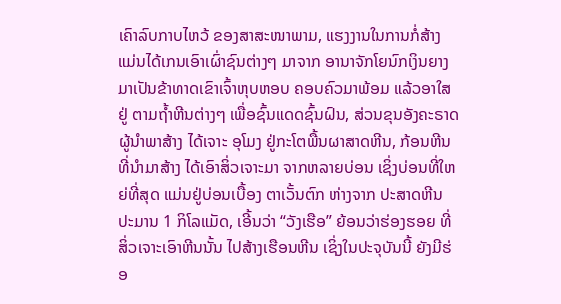ເຄົາລົບກາບໄຫວ້ ຂອງສາສະໜາພາມ, ແຮງງານໃນການກໍ່ສ້າງ ແມ່ນໄດ້ເກນເອົາເຜົ່າຊົນຕ່າງໆ ມາຈາກ ອານາຈັກໂຍນົກເງິນຍາງ ມາເປັນຂ້າທາດເຂົາເຈົ້າຫຸບຫອບ ຄອບຄົວມາພ້ອມ ແລ້ວອາໃສຢູ່ ຕາມຖໍ້າຫີນຕ່າງໆ ເພື່ອຊົ້ນແດດຊົ້ນຝົນ, ສ່ວນຂຸນອັງຄະຣາດ ຜູ້ນໍາພາສ້າງ ໄດ້ເຈາະ ອຸໂມງ ຢູ່ກະໂຕພື້ນຜາສາດຫີນ, ກ້ອນຫີນທີ່ນໍາມາສ້າງ ໄດ້ເອົາສິ່ວເຈາະມາ ຈາກຫລາຍບ່ອນ ເຊິ່ງບ່ອນທີ່ໃຫຍ່ທີ່ສຸດ ແມ່ນຢູ່ບ່ອນເບື້ອງ ຕາເວັ້ນຕົກ ຫ່າງຈາກ ປະສາດຫີນ ປະມານ 1 ກິໂລແມັດ, ເອີ້ນວ່າ “ວັງເຮືອ” ຍ້ອນວ່າຮ່ອງຮອຍ ທີ່ສິ່ວເຈາະເອົາຫີນນັ້ນ ໄປສ້າງເຮືອນຫີນ ເຊິ່ງໃນປະຈຸບັນນີ້ ຍັງມີຮ່ອ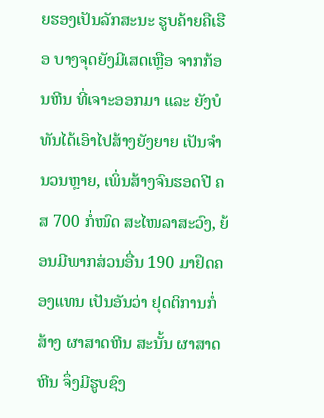ຍຮອງເປັນລັກສະນະ ຮູບຄ້າຍຄືເຮືອ ບາງຈຸດຍັງມີເສດເຫຼືອ ຈາກກ້ອນຫີນ ທີ່ເຈາະອອກມາ ແລະ ຍັງບໍທັນໄດ້ເອົາໄປສ້າງຍັງຍາຍ ເປັນຈໍານວນຫຼາຍ, ເພິ່ນສ້າງຈົນຮອດປີ ຄສ 700 ກໍ່ໜົດ ສະໄໜລາສະວົງ, ຍ້ອນມີພາກສ່ວນອື່ນ 190 ມາຢຶດຄອງແທນ ເປັນອັນວ່າ ຢຸດຕິການກໍ່ສ້າງ ຜາສາດຫີນ ສະນັ້ນ ຜາສາດຫີນ ຈຶ່ງມີຮູບຊົງ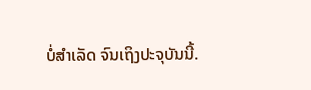ບໍ່ສໍາເລັດ ຈົນເຖິງປະຈຸບັນນີ້.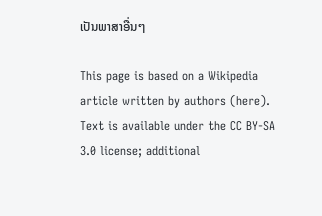ເປັນພາສາອື່ນໆ

This page is based on a Wikipedia article written by authors (here).
Text is available under the CC BY-SA 3.0 license; additional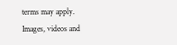terms may apply.
Images, videos and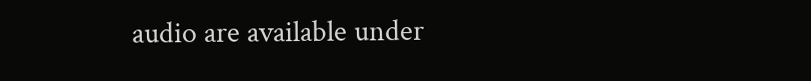audio are available under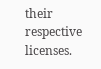their respective licenses.